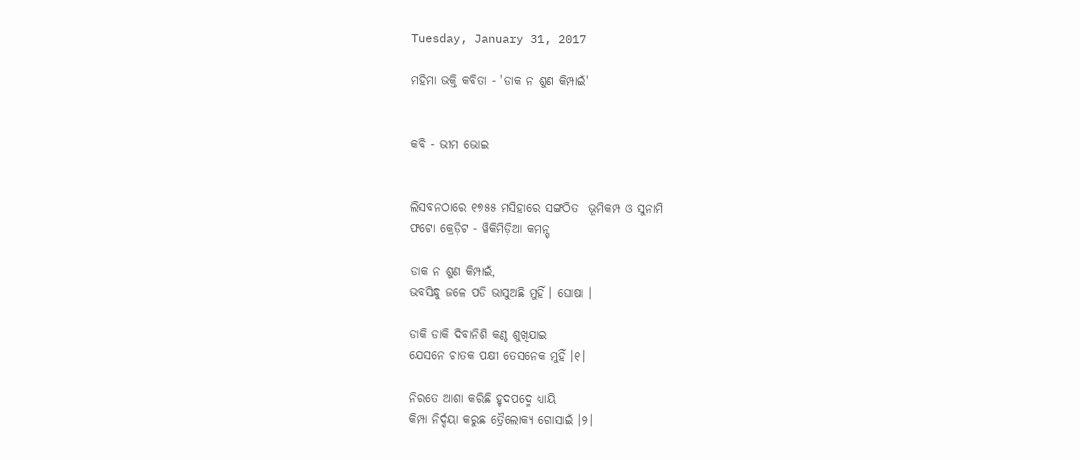Tuesday, January 31, 2017

ମହିମା ଭକ୍ତି କବିତା - 'ଡାକ ନ ଶୁଣ କିମ୍ପାଇଁ'


କବି - ଭୀମ ଭୋଇ


ଲିସବନଠାରେ ୧୭୫୫ ମସିହାରେ ସଙ୍ଗଠିତ  ଭୂମିକମ୍ପ ଓ ସୁନାମି
ଫଟୋ କ୍ରେଡ଼ିଟ - ୱିକିମିଡ଼ିଆ କମନ୍ସ୍

ଡାକ ନ ଶୁଣ କିମ୍ପାଇଁ,
ଭବସିନ୍ଧୁ ଜଳେ ପଡି ଭାସୁଅଛି ମୁହିଁ । ଘୋଷା ।

ଡାକି ଡାକି ଦିବାନିଶି କଣ୍ଠ ଶୁଖିଯାଇ
ଯେସନେ ଚାତକ ପକ୍ଷୀ ତେସନେକ ମୁହିଁ ।୧।

ନିରତେ ଆଶା କରିଛି ହୃଦପଦ୍ମେ ଧ୍ୟାୟି
କିମ୍ପା ନିର୍ଦ୍ଦୟା କରୁଛ ତ୍ରୈଲୋକ୍ୟ ଗୋସାଇଁ ।୨।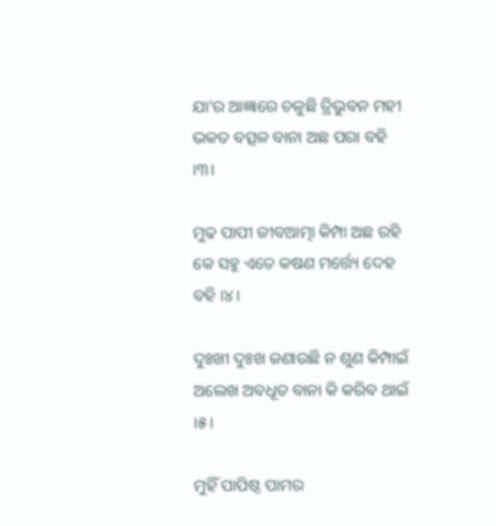ଯା’ର ଆଜ୍ଞାରେ ଚଳୁଛି ତ୍ରିଭୁବନ ମହୀ
ଭକତ ବତ୍ସଳ ବାନା ଅଛ ପରା ବହି ।୩।

ମୁଢ ପାପୀ ଜୀବଆତ୍ମା କିମ୍ପା ଅଛ ରହି
କେ ସହୁ ଏତେ କଷଣ ମର୍ତ୍ତ୍ୟେ ଦେହ ବହି ।୪।

ଦୁଃଖୀ ଦୁଃଖ ଜଣାଉଛି ନ ଶୁଣ କିମ୍ପାଇଁ
ଅଲେଖ ଅବଧୂତ ବାନା କି କରିବ ଥାଇଁ ।୫।

ମୁହିଁ ପାପିଷ୍ଠ ପାମର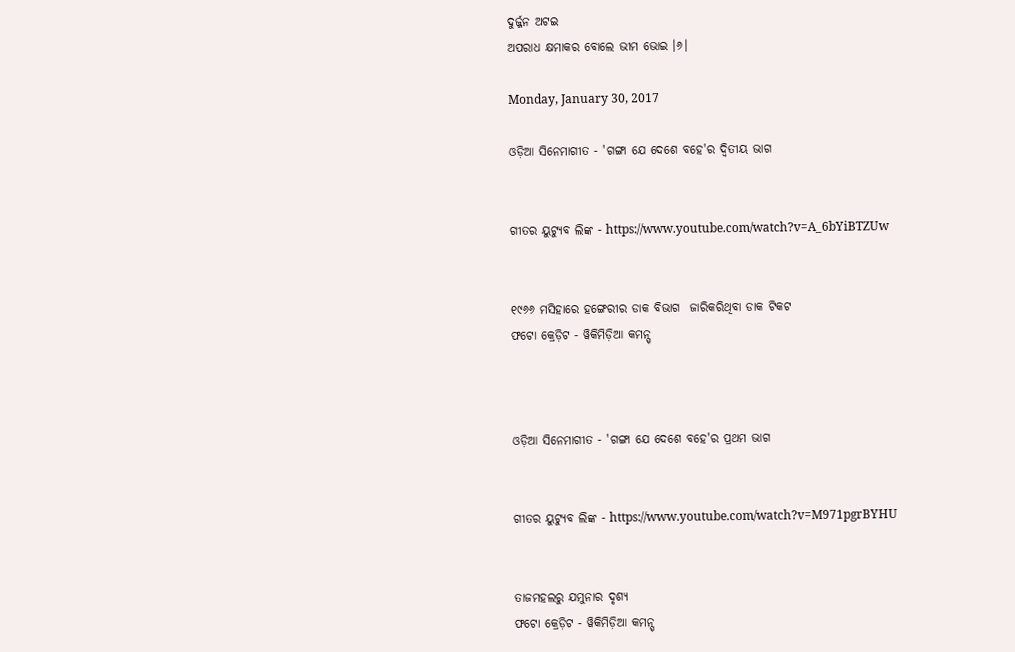ଦୁର୍ଜ୍ଜନ ଅଟଇ
ଅପରାଧ କ୍ଷମାକର ବୋଲେ ଭୀମ ଭୋଇ ।୬।

Monday, January 30, 2017

ଓଡ଼ିଆ ସିନେମାଗୀତ - 'ଗଙ୍ଗା ଯେ ଦେଶେ ବହେ'ର ଦ୍ୱିତୀୟ ଭାଗ


ଗୀତର ୟୁଟ୍ୟୁବ ଲିଙ୍କ - https://www.youtube.com/watch?v=A_6bYiBTZUw


୧୯୬୬ ମସିହାରେ ହଙ୍ଗେରୀର ଡାକ ବିଭାଗ  ଜାରିକରିଥିବା ଡାକ ଟିକଟ
ଫଟୋ କ୍ରେଡ଼ିଟ - ୱିକିମିଡ଼ିଆ କମନ୍ସ୍



ଓଡ଼ିଆ ସିନେମାଗୀତ - 'ଗଙ୍ଗା ଯେ ଦେଶେ ବହେ'ର ପ୍ରଥମ ଭାଗ


ଗୀତର ୟୁଟ୍ୟୁବ ଲିଙ୍କ - https://www.youtube.com/watch?v=M971pgrBYHU


ତାଜମହଲରୁ ଯମୁନାର ଦୃଶ୍ୟ
ଫଟୋ କ୍ରେଡ଼ିଟ - ୱିକିମିଡ଼ିଆ କମନ୍ସ୍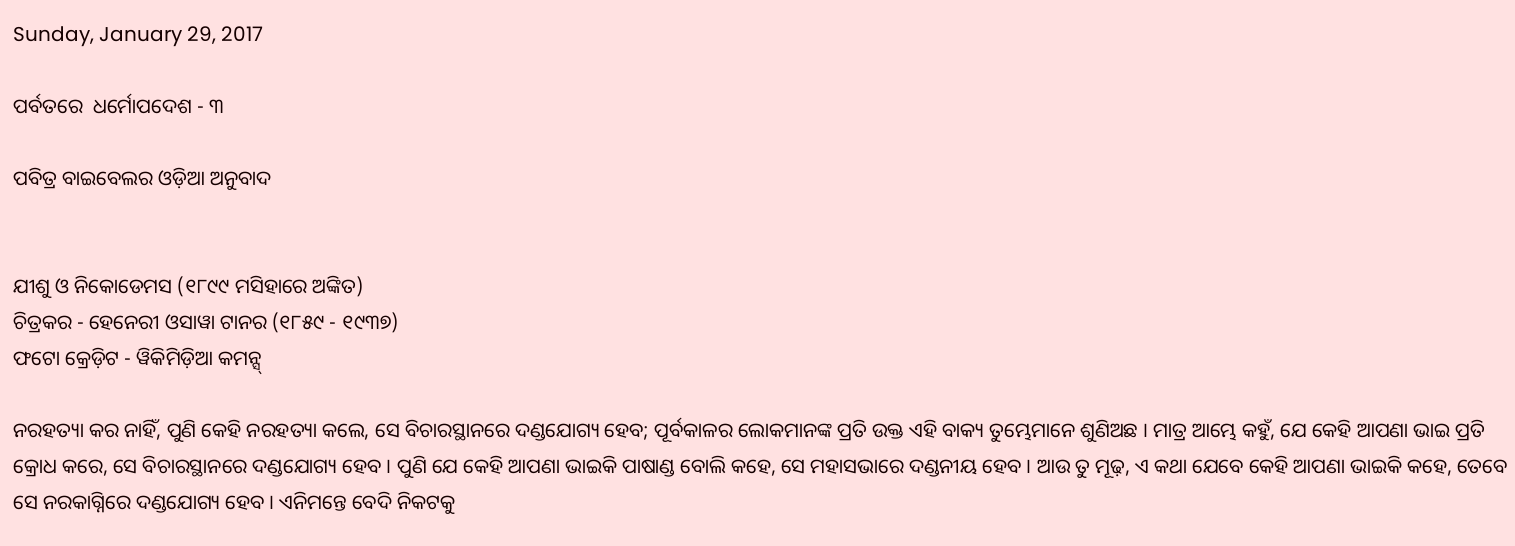Sunday, January 29, 2017

ପର୍ବତରେ  ଧର୍ମୋପଦେଶ - ୩

ପବିତ୍ର ବାଇବେଲର ଓଡ଼ିଆ ଅନୁବାଦ


ଯୀଶୁ ଓ ନିକୋଡେମସ (୧୮୯୯ ମସିହାରେ ଅଙ୍କିତ)
ଚିତ୍ରକର - ହେନେରୀ ଓସାୱା ଟାନର (୧୮୫୯ - ୧୯୩୭)
ଫଟୋ କ୍ରେଡ଼ିଟ - ୱିକିମିଡ଼ିଆ କମନ୍ସ୍

ନରହତ୍ୟା କର ନାହିଁ, ପୁଣି କେହି ନରହତ୍ୟା କଲେ, ସେ ବିଚାରସ୍ଥାନରେ ଦଣ୍ଡଯୋଗ୍ୟ ହେବ; ପୂର୍ବକାଳର ଲୋକମାନଙ୍କ ପ୍ରତି ଉକ୍ତ ଏହି ବାକ୍ୟ ତୁମ୍ଭେମାନେ ଶୁଣିଅଛ । ମାତ୍ର ଆମ୍ଭେ କହୁଁ, ଯେ କେହି ଆପଣା ଭାଇ ପ୍ରତି କ୍ରୋଧ କରେ, ସେ ବିଚାରସ୍ଥାନରେ ଦଣ୍ଡଯୋଗ୍ୟ ହେବ । ପୁଣି ଯେ କେହି ଆପଣା ଭାଇକି ପାଷାଣ୍ଡ ବୋଲି କହେ, ସେ ମହାସଭାରେ ଦଣ୍ଡନୀୟ ହେବ । ଆଉ ତୁ ମୂଢ଼, ଏ କଥା ଯେବେ କେହି ଆପଣା ଭାଇକି କହେ, ତେବେ ସେ ନରକାଗ୍ନିରେ ଦଣ୍ଡଯୋଗ୍ୟ ହେବ । ଏନିମନ୍ତେ ବେଦି ନିକଟକୁ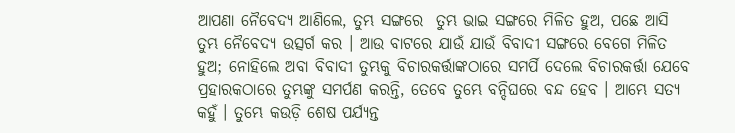ଆପଣା ନୈବେଦ୍ୟ ଆଣିଲେ, ତୁମ୍ଭ ସଙ୍ଗରେ  ତୁମ୍ଭ ଭାଇ ସଙ୍ଗରେ ମିଳିତ ହୁଅ, ପଛେ ଆସି ତୁମ୍ଭ ନୈବେଦ୍ୟ ଉତ୍ସର୍ଗ କର । ଆଉ ବାଟରେ ଯାଉଁ ଯାଉଁ ବିବାଦୀ ସଙ୍ଗରେ ବେଗେ ମିଳିତ ହୁଅ; ନୋହିଲେ ଅବା ବିବାଦୀ ତୁମ୍ଭକୁ ବିଚାରକର୍ତ୍ତାଙ୍କଠାରେ ସମର୍ପି ଦେଲେ ବିଚାରକର୍ତ୍ତା ଯେବେ ପ୍ରହାରକଠାରେ ତୁମ୍ଭଙ୍କୁ ସମର୍ପଣ କରନ୍ତି, ତେବେ ତୁମ୍ଭେ ବନ୍ଦିଘରେ ବନ୍ଦ ହେବ । ଆମ୍ଭେ ସତ୍ୟ କହୁଁ । ତୁମ୍ଭେ କଉଡ଼ି ଶେଷ ପର୍ଯ୍ୟନ୍ତ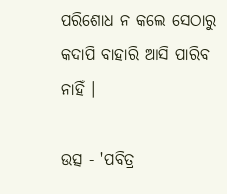ପରିଶୋଧ ନ କଲେ ସେଠାରୁ କଦାପି ବାହାରି ଆସି ପାରିବ ନାହିଁ ।

ଉତ୍ସ - 'ପବିତ୍ର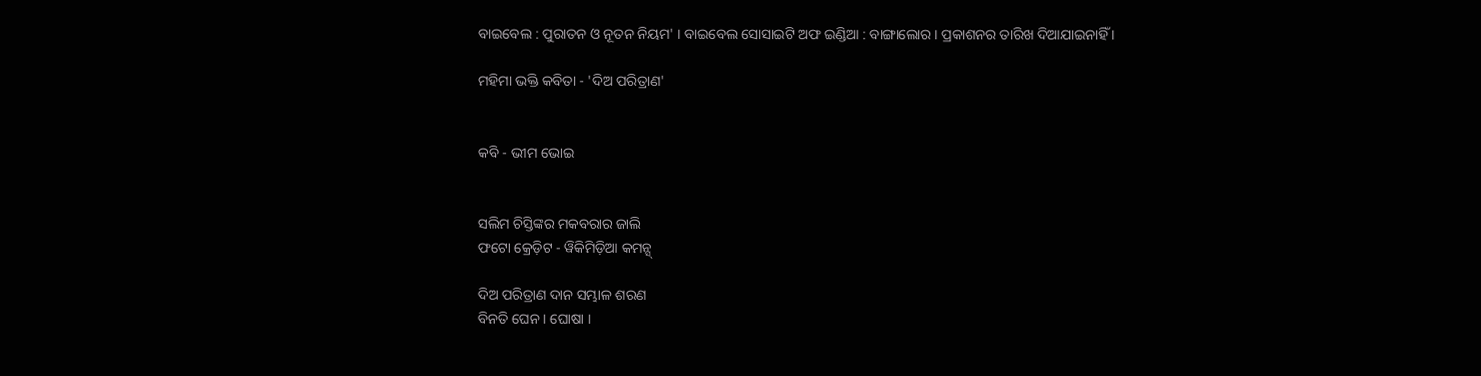ବାଇବେଲ : ପୁରାତନ ଓ ନୂତନ ନିୟମ' । ବାଇବେଲ ସୋସାଇଟି ଅଫ ଇଣ୍ଡିଆ : ବାଙ୍ଗାଲୋର । ପ୍ରକାଶନର ତାରିଖ ଦିଆଯାଇନାହିଁ ।

ମହିମା ଭକ୍ତି କବିତା - 'ଦିଅ ପରିତ୍ରାଣ'


କବି - ଭୀମ ଭୋଇ


ସଲିମ ଚିସ୍ତିଙ୍କର ମକବରାର ଜାଲି
ଫଟୋ କ୍ରେଡ଼ିଟ - ୱିକିମିଡ଼ିଆ କମନ୍ସ୍

ଦିଅ ପରିତ୍ରାଣ ଦାନ ସମ୍ଭାଳ ଶରଣ
ବିନତି ଘେନ । ଘୋଷା ।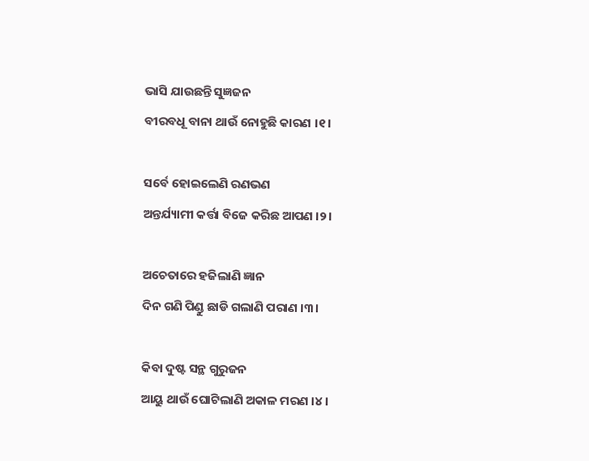ଭାସି ଯାଉଛନ୍ତି ସୁଜ୍ଞଜନ
ବୀରବଧୂ ବାନା ଥାଉଁ ନୋହୁଛି କାରଣ ।୧।

ସର୍ବେ ହୋଇଲେଣି ରଣଭଣ
ଅନ୍ତର୍ଯ୍ୟାମୀ କର୍ତ୍ତା ବିଜେ କରିଛ ଆପଣ ।୨।

ଅଚେତାରେ ହଜିଲାଣି ଜ୍ଞାନ
ଦିନ ଗଣି ପିଣ୍ଡୁ ଛାଡି ଗଲାଣି ପରାଣ ।୩।

କିବା ଦୁଷ୍ଟ ସନ୍ଥ ଗୁରୁଜନ
ଆୟୁ ଥାଉଁ ଘୋଟିଲାଣି ଅକାଳ ମରଣ ।୪।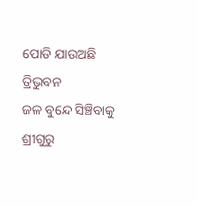ପୋଡି ଯାଉଅଛି ତ୍ରିଭୁବନ
ଜଳ ବୁନ୍ଦେ ସିଞ୍ଚିବାକୁ ଶ୍ରୀଗୁରୁ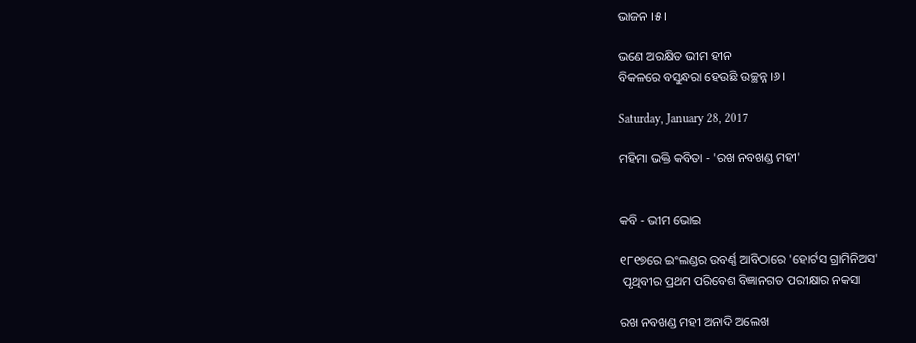ଭାଜନ ।୫।

ଭଣେ ଅରକ୍ଷିତ ଭୀମ ହୀନ
ବିକଳରେ ବସୁନ୍ଧରା ହେଉଛି ଉଚ୍ଛନ୍ନ ।୬।

Saturday, January 28, 2017

ମହିମା ଭକ୍ତି କବିତା - 'ରଖ ନବଖଣ୍ଡ ମହୀ'


କବି - ଭୀମ ଭୋଇ

୧୮୧୭ରେ ଇଂଲଣ୍ଡର ଉବର୍ଣ୍ଣ ଆବିଠାରେ 'ହୋର୍ଟସ ଗ୍ରାମିନିଅସ'
 ପୃଥିବୀର ପ୍ରଥମ ପରିବେଶ ବିଜ୍ଞାନଗତ ପରୀକ୍ଷାର ନକସା

ରଖ ନବଖଣ୍ଡ ମହୀ ଅନାଦି ଅଲେଖ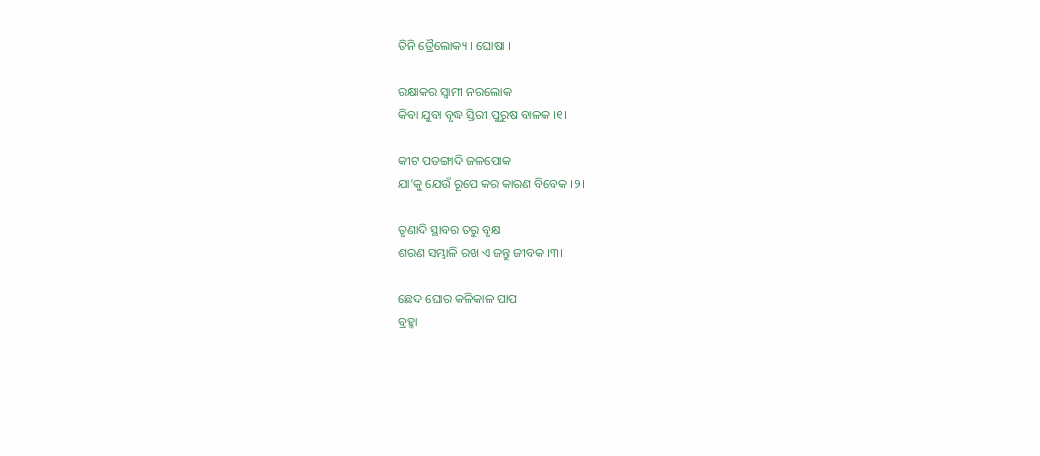ତିନି ତ୍ରୈଲୋକ୍ୟ । ଘୋଷା ।

ରକ୍ଷାକର ସ୍ୱାମୀ ନରଲୋକ
କିବା ଯୁବା ବୃଦ୍ଧ ସ୍ତିରୀ ପୁରୁଷ ବାଳକ ।୧।

କୀଟ ପତଙ୍ଗାଦି ଜଳପୋକ
ଯା’କୁ ଯେଉଁ ରୂପେ କର କାରଣ ବିବେକ ।୨।

ତୃଣାଦି ସ୍ଥାବର ତରୁ ବୃକ୍ଷ
ଶରଣ ସମ୍ଭାଳି ରଖ ଏ ଜନ୍ତୁ ଜୀବକ ।୩।

ଛେଦ ଘୋର କଳିକାଳ ପାପ
ବ୍ରହ୍ମା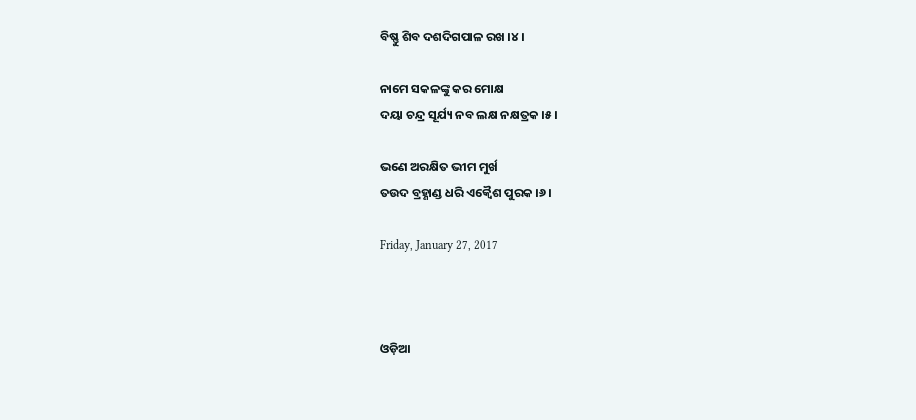ବିଷ୍ଣୁ ଶିବ ଦଶଦିଗପାଳ ରଖ ।୪।

ନାମେ ସକଳଙ୍କୁ କର ମୋକ୍ଷ
ଦୟା ଚନ୍ଦ୍ର ସୂର୍ଯ୍ୟ ନବ ଲକ୍ଷ ନକ୍ଷତ୍ରକ ।୫।

ଭଣେ ଅରକ୍ଷିତ ଭୀମ ମୁର୍ଖ
ତଉଦ ବ୍ରହ୍ଣାଣ୍ଡ ଧରି ଏକ୍ୱୈଶ ପୁରକ ।୬।

Friday, January 27, 2017



ଓଡ଼ିଆ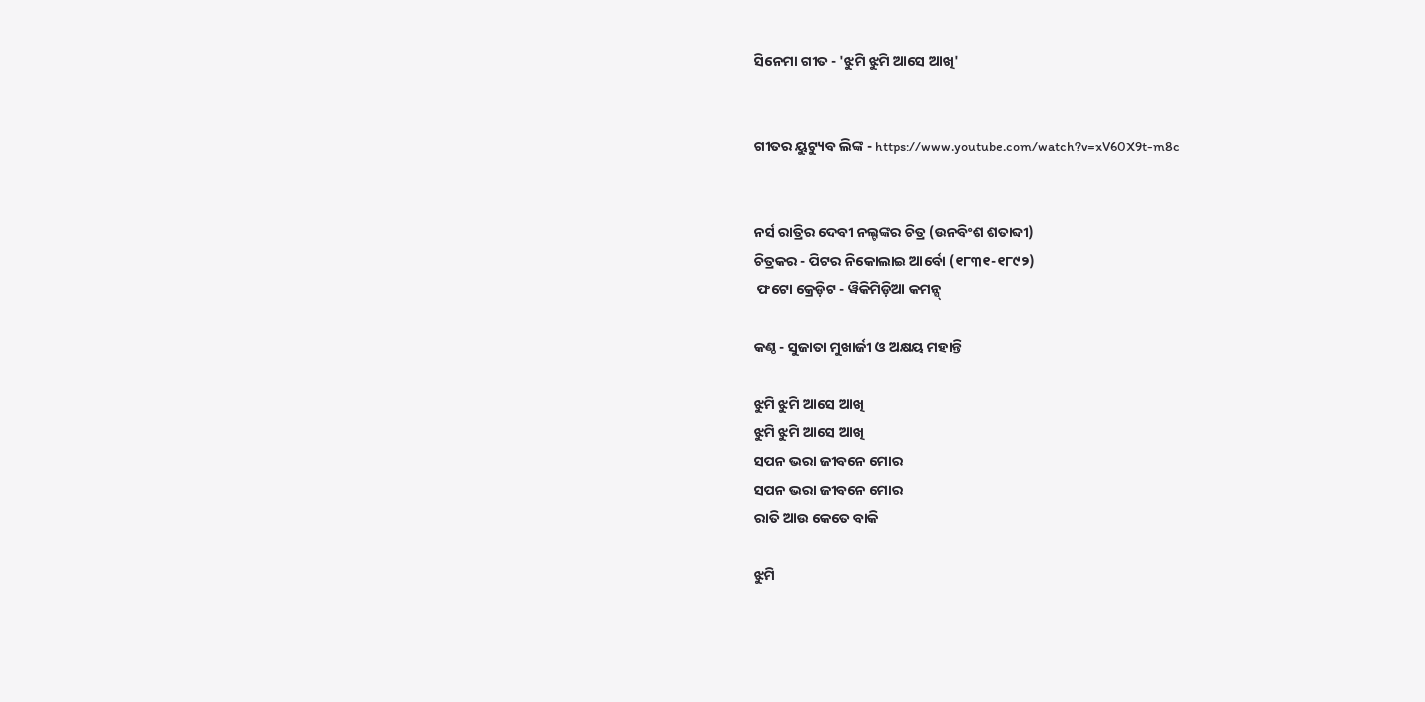ସିନେମା ଗୀତ - 'ଝୁମି ଝୁମି ଆସେ ଆଖି'


ଗୀତର ୟୁଟ୍ୟୁବ ଲିଙ୍କ - https://www.youtube.com/watch?v=xV60X9t-m8c


ନର୍ସ ରାତ୍ରିର ଦେବୀ ନଲ୍ଟଙ୍କର ଚିତ୍ର (ଉନବିଂଶ ଶତାବ୍ଦୀ)
ଚିତ୍ରକର - ପିଟର ନିକୋଲାଇ ଆର୍ବୋ (୧୮୩୧-୧୮୯୨)
 ଫଟୋ କ୍ରେଡ଼ିଟ - ୱିକିମିଡ଼ିଆ କମନ୍ସ୍

କଣ୍ଠ - ସୁଜାତା ମୁଖାର୍ଜୀ ଓ ଅକ୍ଷୟ ମହାନ୍ତି

ଝୁମି ଝୁମି ଆସେ ଆଖି
ଝୁମି ଝୁମି ଆସେ ଆଖି
ସପନ ଭରା ଜୀବନେ ମୋର
ସପନ ଭରା ଜୀବନେ ମୋର
ରାତି ଆଉ କେତେ ବାକି

ଝୁମି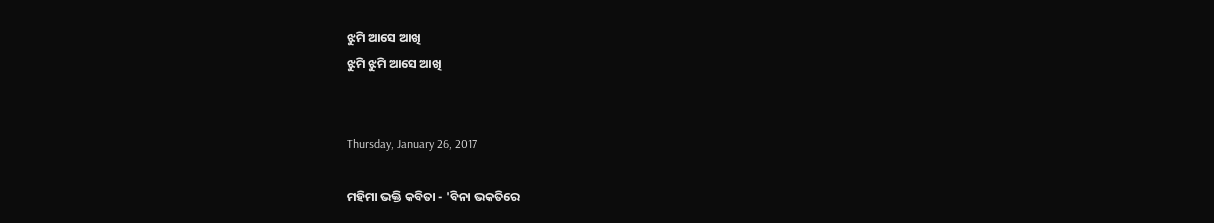ଝୁମି ଆସେ ଆଖି
ଝୁମି ଝୁମି ଆସେ ଆଖି


Thursday, January 26, 2017

ମହିମା ଭକ୍ତି କବିତା - 'ବିନା ଭକତିରେ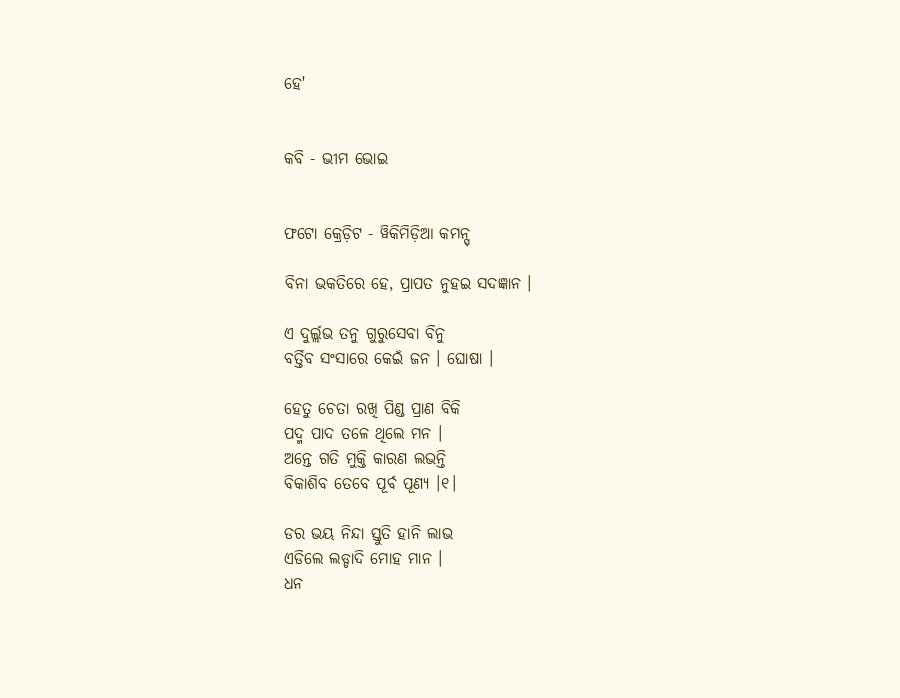ହେ'


କବି - ଭୀମ ଭୋଇ


ଫଟୋ କ୍ରେଡ଼ିଟ - ୱିକିମିଡ଼ିଆ କମନ୍ସ୍

ବିନା ଭକତିରେ ହେ, ପ୍ରାପତ ନୁହଇ ସଦଜ୍ଞାନ ।

ଏ ଦୁର୍ଲ୍ଲଭ ତନୁ ଗୁରୁସେବା ବିନୁ
ବର୍ତ୍ତିବ ସଂସାରେ କେଇଁ ଜନ । ଘୋଷା ।

ହେତୁ ଚେତା ରଖି ପିଣ୍ଡ ପ୍ରାଣ ବିକି
ପଦ୍ମ ପାଦ ତଳେ ଥିଲେ ମନ ।
ଅନ୍ତେ ଗତି ମୁକ୍ତି କାରଣ ଲଭନ୍ତି
ବିକାଶିବ ତେବେ ପୂର୍ବ ପୂଣ୍ୟ ।୧।

ଡର ଭୟ ନିନ୍ଦା ସ୍ତୁତି ହାନି ଲାଭ
ଏଡିଲେ ଲଡ୍ଡାଦି ମୋହ ମାନ ।
ଧନ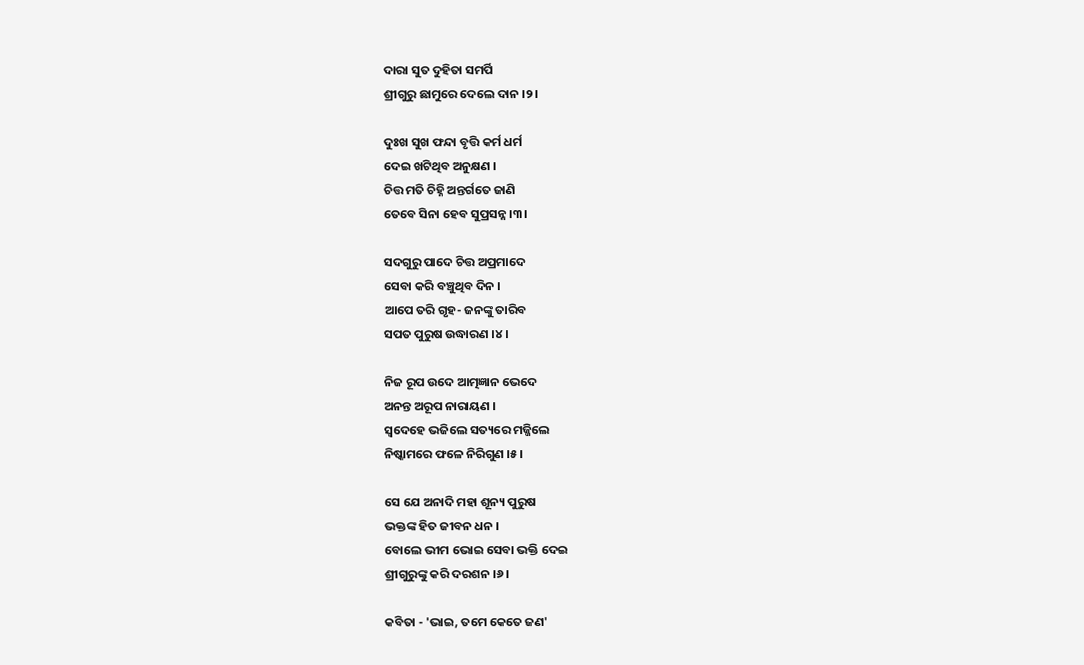ଦାରା ସୁତ ଦୁହିତା ସମର୍ପି
ଶ୍ରୀଗୁରୁ ଛାମୁରେ ଦେଲେ ଦାନ ।୨।

ଦୁଃଖ ସୁଖ ଫନ୍ଦା ବୃତ୍ତି କର୍ମ ଧର୍ମ
ଦେଇ ଖଟିଥିବ ଅନୁକ୍ଷଣ ।
ଚିତ୍ତ ମତି ଚିହ୍ନି ଅନ୍ତର୍ଗତେ ଜାଣି
ତେବେ ସିନା ହେବ ସୁପ୍ରସନ୍ନ ।୩।

ସଦଗୁରୁ ପାଦେ ଚିତ୍ତ ଅପ୍ରମାଦେ
ସେବା କରି ବଞ୍ଚୁଥିବ ଦିନ ।
ଆପେ ତରି ଗୃହ- ଜନଙ୍କୁ ତାରିବ
ସପତ ପୁରୁଷ ଉଦ୍ଧାରଣ ।୪।

ନିଜ ରୂପ ଉଦେ ଆତ୍ମଜ୍ଞାନ ଭେଦେ
ଅନନ୍ତ ଅରୂପ ନାରାୟଣ ।
ସ୍ୱଦେହେ ଭଜିଲେ ସତ୍ୟରେ ମଜ୍ଜିଲେ
ନିଷ୍କାମରେ ଫଳେ ନିରିଗୁଣ ।୫।

ସେ ଯେ ଅନାଦି ମହା ଶୂନ୍ୟ ପୁରୁଷ
ଭକ୍ତଙ୍କ ହିତ ଜୀବନ ଧନ ।
ବୋଲେ ଭୀମ ଭୋଇ ସେବା ଭକ୍ତି ଦେଇ
ଶ୍ରୀଗୁରୁଙ୍କୁ କରି ଦରଶନ ।୬।

କବିତା - 'ଭାଇ, ତମେ କେତେ ଜଣ'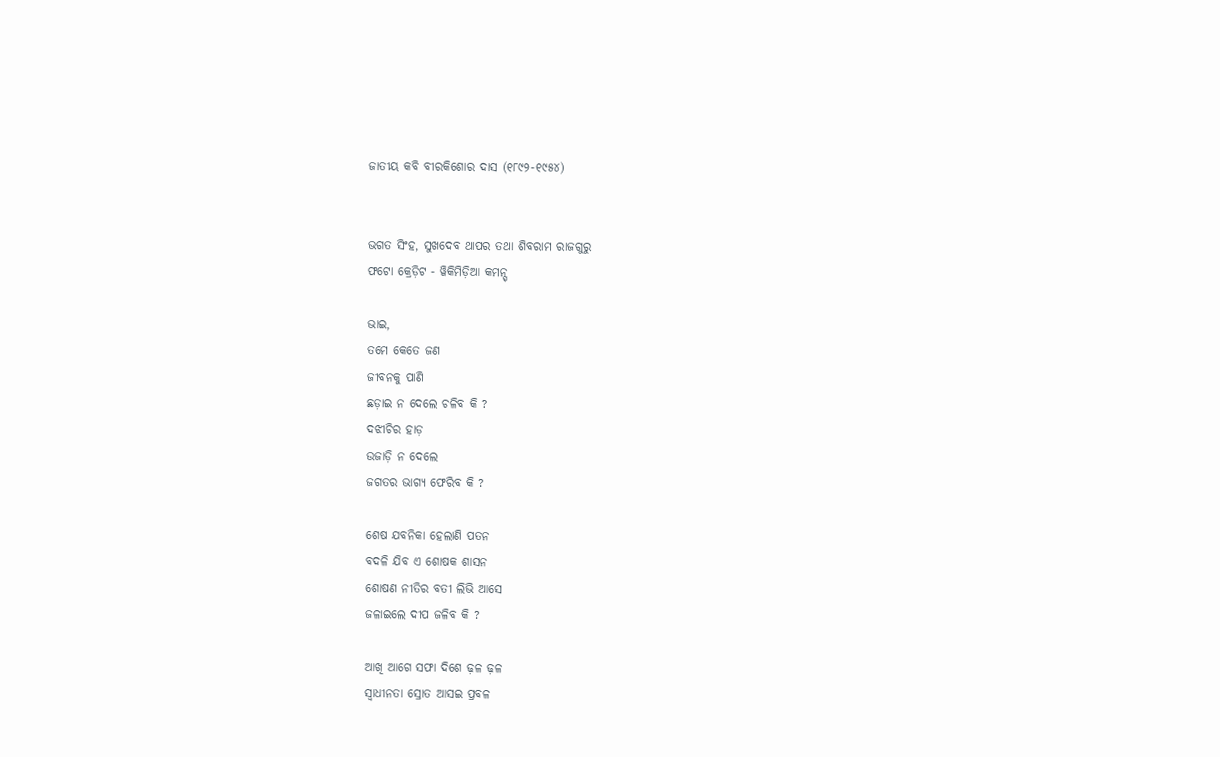ଜାତୀୟ କବି ବୀରକିଶୋର ଦାସ (୧୮୯୨-୧୯୫୪)


ଭଗତ ସିଂହ, ସୁଖଦେବ ଥାପର ତଥା ଶିବରାମ ରାଜଗୁରୁ
ଫଟୋ କ୍ରେଡ଼ିଟ - ୱିକିମିଡ଼ିଆ କମନ୍ସ୍

ଭାଇ,
ତମେ କେତେ ଜଣ
ଜୀବନକୁ ପାଣି
ଛଡ଼ାଇ ନ ଦେଲେ ଚଳିବ କି ?
ଦଝୀଚିର ହାଡ଼
ଉଜାଡ଼ି ନ ଦେଲେ
ଜଗତର ଭାଗ୍ୟ ଫେରିବ କି ?

ଶେଷ ଯବନିକା ହେଲାଣି ପତନ
ବଦଳି ଯିବ ଏ ଶୋଷକ ଶାସନ
ଶୋଷଣ ନୀତିର ବତୀ ଲିଭି ଆସେ
ଜଳାଇଲେ ଦୀପ ଜଳିବ କି ?

ଆଖି ଆଗେ ସଫା ଦିଶେ ଢ଼ଳ ଢ଼ଳ
ସ୍ୱାଧୀନତା ସ୍ରୋତ ଆସଇ ପ୍ରବଳ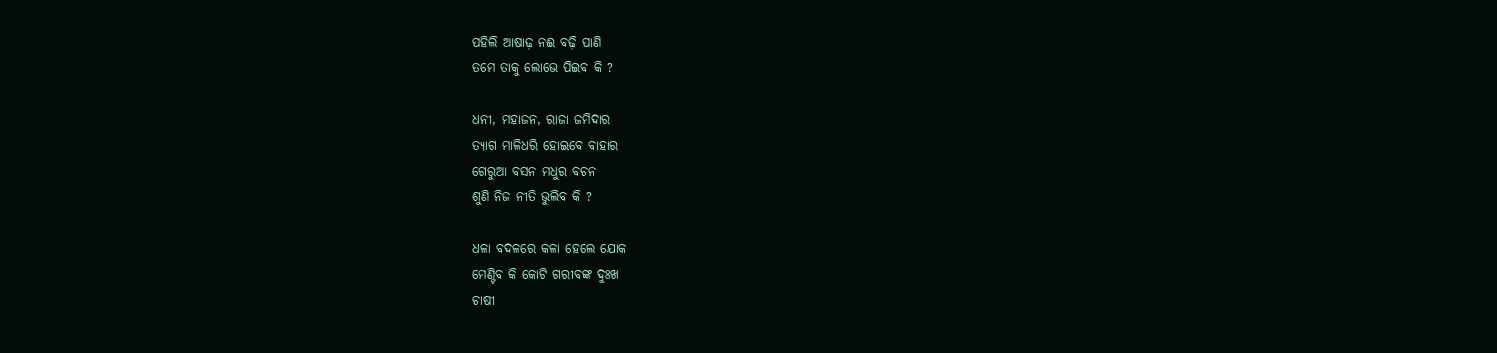ପହିଲି ଆଷାଢ଼ ନଈ ବଢ଼ି ପାଣି
ତମେ ତାକୁ ଲୋଭେ ପିଇବ କି ?

ଧନୀ, ମହାଜନ, ରାଜା ଜମିଦାର
ତ୍ୟାଗ ମାଳିଧରି ହୋଇବେ ବାହାର
ଗେରୁଆ ବସନ ମଧୁର ବଚନ
ଶୁଣି ନିଜ ନୀତି ଭୁଲିବ କି ?

ଧଳା ବଦଳରେ କଳା ହେଲେ ଯୋକ
ମେଣ୍ଟିବ କି କୋଟି ଗରୀବଙ୍କ ଦୁଃଖ
ଚାଷୀ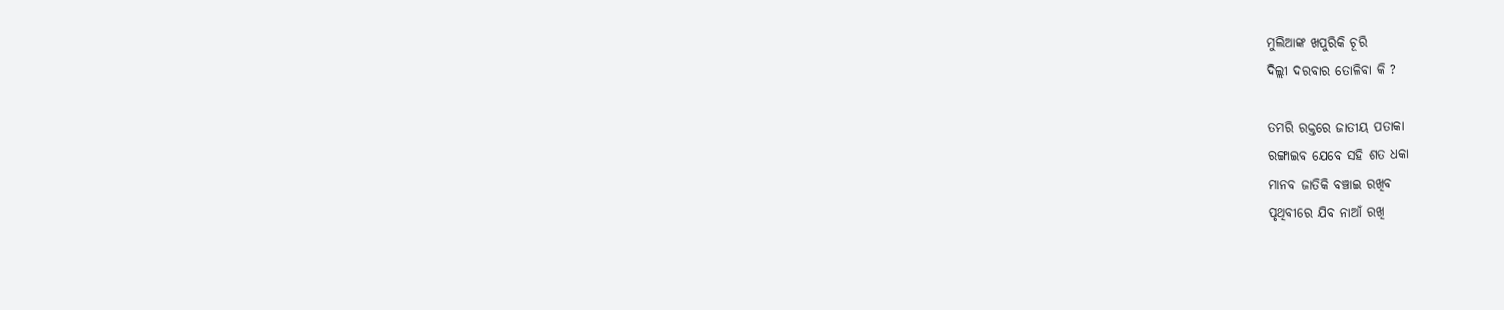ମୁଲିଆଙ୍କ ଖପୁରିକି ଚୂରି
ଦିଲ୍ଲୀ ଦରବାର ତୋଳିବା କି ?

ତମରି ରକ୍ତରେ ଜାତୀୟ ପତାକା
ରଙ୍ଗାଇବ ଯେବେ ସହି ଶତ ଧକା
ମାନବ ଜାତିକି ବଞ୍ଚାଇ ରଖିବ
ପୃଥିବୀରେ ଯିବ ନାଆଁ ରଖି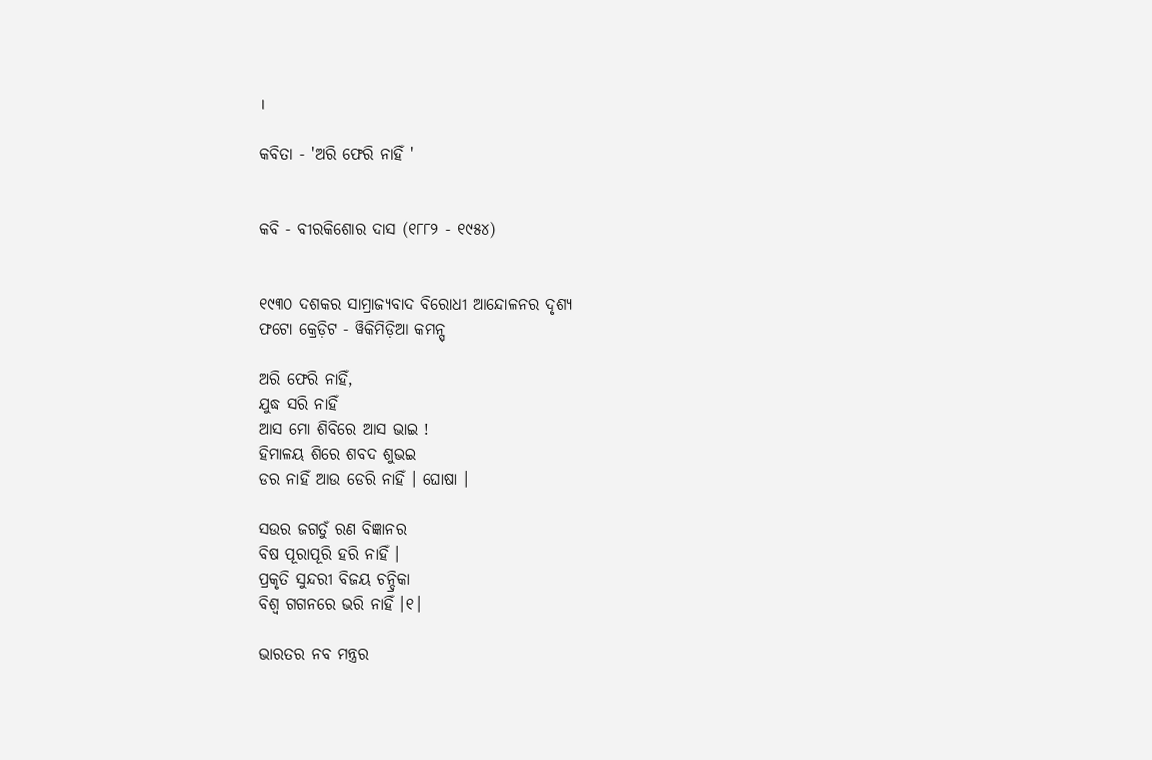।

କବିତା - 'ଅରି ଫେରି ନାହିଁ '


କବି - ବୀରକିଶୋର ଦାସ (୧୮୮୨ - ୧୯୫୪)


୧୯୩୦ ଦଶକର ସାମ୍ରାଜ୍ୟବାଦ ବିରୋଧୀ ଆନ୍ଦୋଳନର ଦୃଶ୍ୟ
ଫଟୋ କ୍ରେଡ଼ିଟ - ୱିକିମିଡ଼ିଆ କମନ୍ସ୍

ଅରି ଫେରି ନାହିଁ,
ଯୁଦ୍ଧ ସରି ନାହିଁ
ଆସ ମୋ ଶିବିରେ ଆସ ଭାଇ !
ହିମାଳୟ ଶିରେ ଶବଦ ଶୁଭଇ
ଡର ନାହିଁ ଆଉ ଡେରି ନାହିଁ । ଘୋଷା ।

ସଉର ଜଗତୁଁ ରଣ ବିଜ୍ଞାନର
ବିଷ ପୂରାପୂରି ହରି ନାହିଁ ।
ପ୍ରକୃତି ସୁନ୍ଦରୀ ବିଜୟ ଚନ୍ଦ୍ରିକା
ବିଶ୍ୱ ଗଗନରେ ଭରି ନାହିଁ ।୧।

ଭାରତର ନବ ମନ୍ତ୍ରର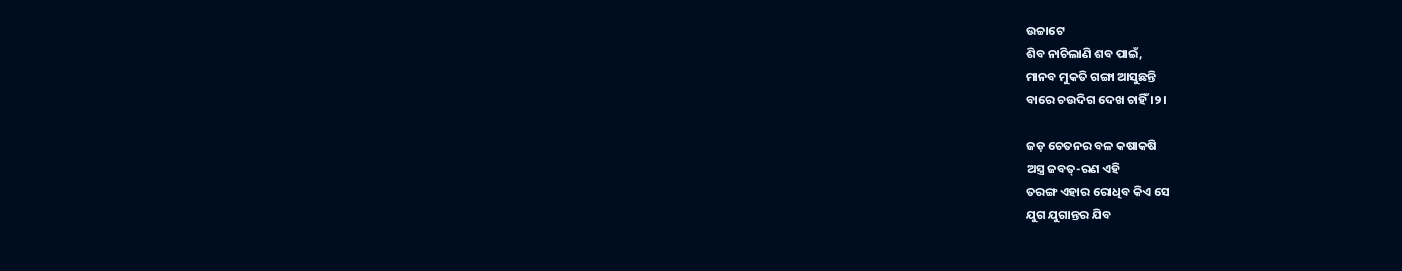ଉଚ୍ଚାଟେ
ଶିବ ନାଚିଲାଣି ଶବ ପାଇଁ,
ମାନବ ମୁକତି ଗଙ୍ଗା ଆସୁଛନ୍ତି
ବାରେ ଚଉଦିଗ ଦେଖ ଚାହିଁ ।୨।

ଜଡ଼ ଚେତନର ବଳ କଷାକଷି
ଅସ୍ତ୍ର ଜବତ୍-ରଣ ଏହି
ତରଙ୍ଗ ଏହାର ରୋଧିବ କିଏ ସେ
ଯୁଗ ଯୁଗାନ୍ତର ଯିବ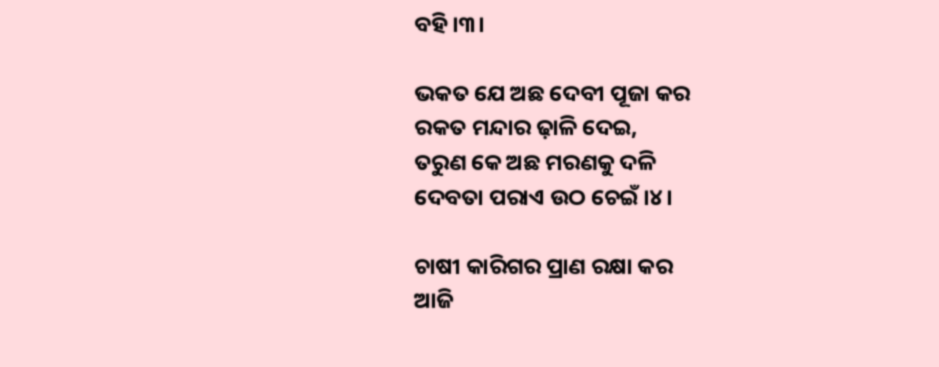ବହି ।୩।

ଭକତ ଯେ ଅଛ ଦେବୀ ପୂଜା କର
ରକତ ମନ୍ଦାର ଢ଼ାଳି ଦେଇ,
ତରୁଣ କେ ଅଛ ମରଣକୁ ଦଳି
ଦେବତା ପରାଏ ଉଠ ଚେଇଁ ।୪।

ଚାଷୀ କାରିଗର ପ୍ରାଣ ରକ୍ଷା କର
ଆଜି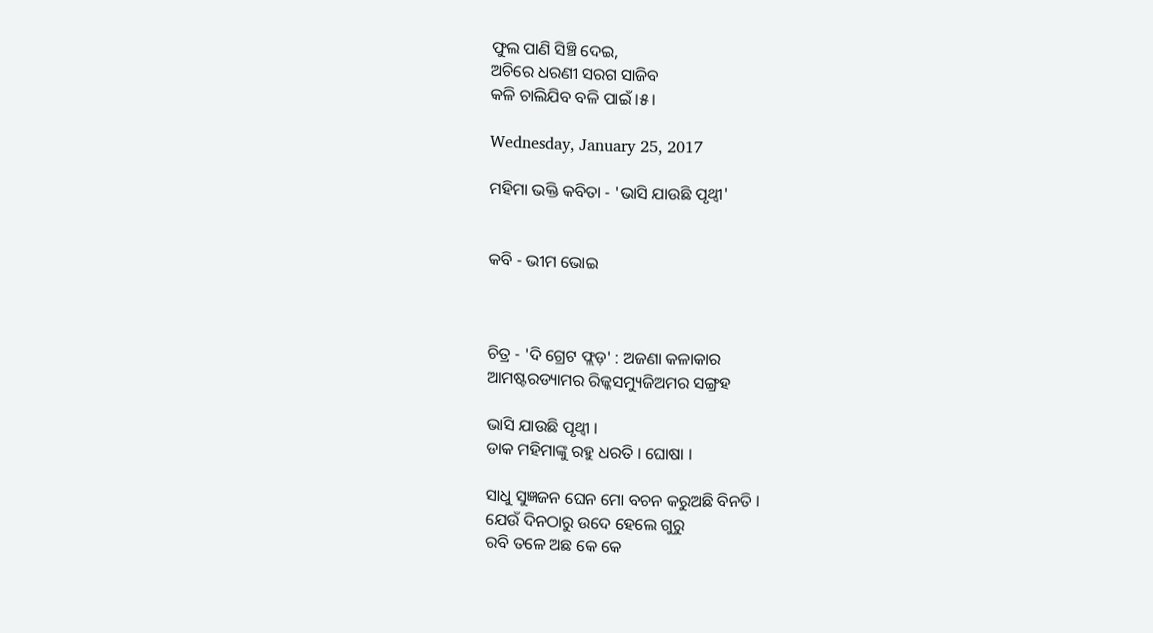ଫୁଲ ପାଣି ସିଞ୍ଚି ଦେଇ,
ଅଚିରେ ଧରଣୀ ସରଗ ସାଜିବ
କଳି ଚାଲିଯିବ ବଳି ପାଇଁ ।୫।

Wednesday, January 25, 2017

ମହିମା ଭକ୍ତି କବିତା - 'ଭାସି ଯାଉଛି ପୃଥ୍ୱୀ'


କବି - ଭୀମ ଭୋଇ



ଚିତ୍ର - 'ଦି ଗ୍ରେଟ ଫ୍ଲଡ଼' : ଅଜଣା କଳାକାର
ଆମଷ୍ଟରଡ୍ୟାମର ରିଜ୍କସମ୍ୟୁଜିଅମର ସଙ୍ଗ୍ରହ

ଭାସି ଯାଉଛି ପୃଥ୍ୱୀ ।
ଡାକ ମହିମାଙ୍କୁ ରହୁ ଧରତି । ଘୋଷା ।

ସାଧୁ ସୁଜ୍ଞଜନ ଘେନ ମୋ ବଚନ କରୁଅଛି ବିନତି ।
ଯେଉଁ ଦିନଠାରୁ ଉଦେ ହେଲେ ଗୁରୁ
ରବି ତଳେ ଅଛ କେ କେ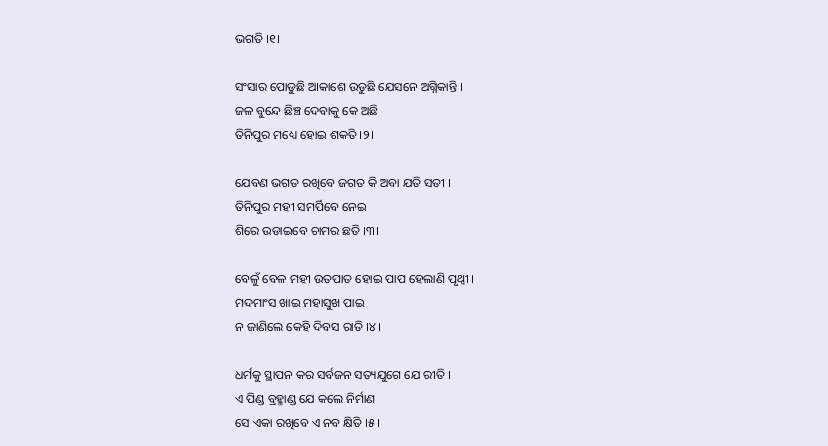ଭଗତି ।୧।

ସଂସାର ପୋଡୁଛି ଆକାଶେ ଉଡୁଛି ଯେସନେ ଅଗ୍ନିକାନ୍ତି ।
ଜଳ ବୁନ୍ଦେ ଛିଞ୍ଚ ଦେବାକୁ କେ ଅଛି
ତିନିପୁର ମଧ୍ୟେ ହୋଇ ଶକତି ।୨।

ଯେବଣ ଭଗତ ରଖିବେ ଜଗତ କି ଅବା ଯତି ସତୀ ।
ତିନିପୁର ମହୀ ସମର୍ପିବେ ନେଇ
ଶିରେ ଉଡାଇବେ ଚାମର ଛତି ।୩।

ବେଳୁଁ ବେଳ ମହୀ ଉତପାତ ହୋଇ ପାପ ହେଲାଣି ପୃଥ୍ୱୀ ।
ମଦମାଂସ ଖାଇ ମହାସୁଖ ପାଇ
ନ ଜାଣିଲେ କେହି ଦିବସ ରାତି ।୪।

ଧର୍ମକୁ ସ୍ଥାପନ କର ସର୍ବଜନ ସତ୍ୟଯୁଗେ ଯେ ରୀତି ।
ଏ ପିଣ୍ଡ ବ୍ରହ୍ମାଣ୍ଡ ଯେ କଲେ ନିର୍ମାଣ
ସେ ଏକା ରଖିବେ ଏ ନବ କ୍ଷିତି ।୫।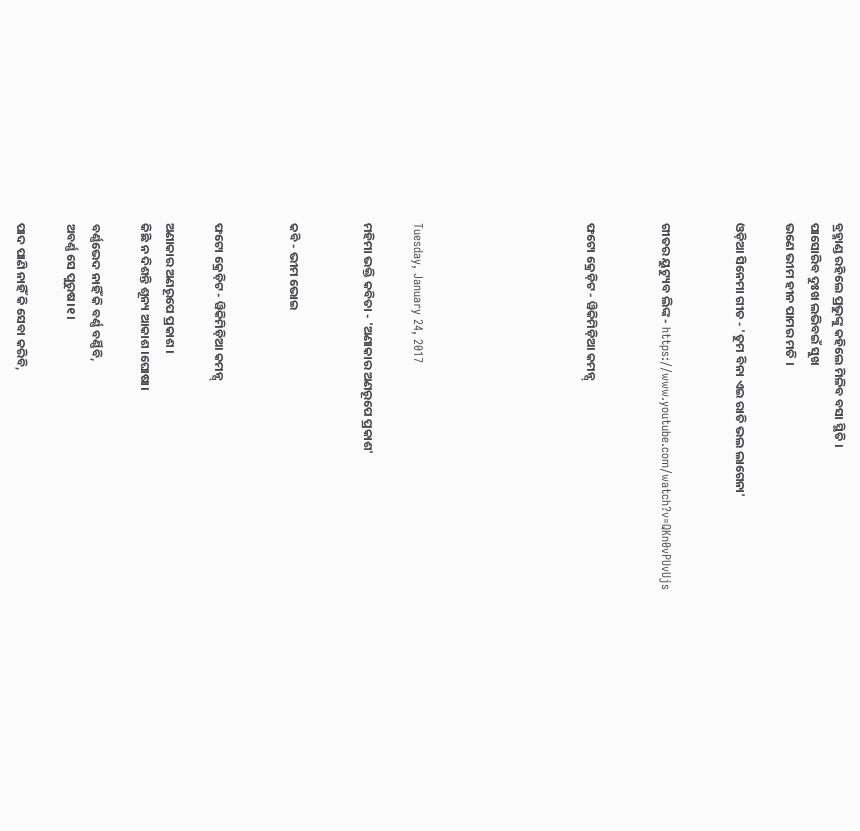ବ୍ରହ୍ମାଣ୍ଡ ରହିଲେ ପ୍ରଭୁଙ୍କୁ କହିଲେ ମିଳିବ ବସା ସ୍ଥିତି ।
ପାସୋରିବ ଦୁଃଖ ଲଭିବଇଁ ସୁଖ
ଭଣେ ଭୀମ ହୀନ ପାମର ମତି ।

ଓଡ଼ିଆ ସିନେମା ଗୀତ - 'ତୁମ ବିନା ଏଇ ରାତି ଭଲ ଲାଗେନା'


ଗୀତର ୟୁଟ୍ୟୁବ ଲିଙ୍କ - https://www.youtube.com/watch?v=QKn0vPUvUjs


ଫଟୋ କ୍ରେଡ଼ିଟ - ୱିକିମିଡ଼ିଆ କମନ୍ସ୍






Tuesday, January 24, 2017

ମହିମା ଭକ୍ତି କବିତା - 'ଅଣାକାର ଅଣରୂପେ ପ୍ରକାଶ'


କବି - ଭୀମ ଭୋଇ


ଫଟୋ କ୍ରେଡ଼ିଟ - ୱିକିମିଡ଼ିଆ କମନ୍ସ୍

ଅଣାକାର ଅଣରୂପେ ପ୍ରକାଶ ।
କିଛି ନ ଦିଶନ୍ତି ଶୂନ୍ୟ ଆକାଶ ।ଘୋଷା।

ବର୍ଣ୍ଣଭେଦ ନାହିଁ କି ବର୍ଣ୍ଣ ବର୍ଣ୍ଣିବି,
ଅବର୍ଣ୍ଣ ସେ ପୁରୁଷ।୧।

ପାଦ ପାଣି ନାହିଁ କି ସେବା କରିବି,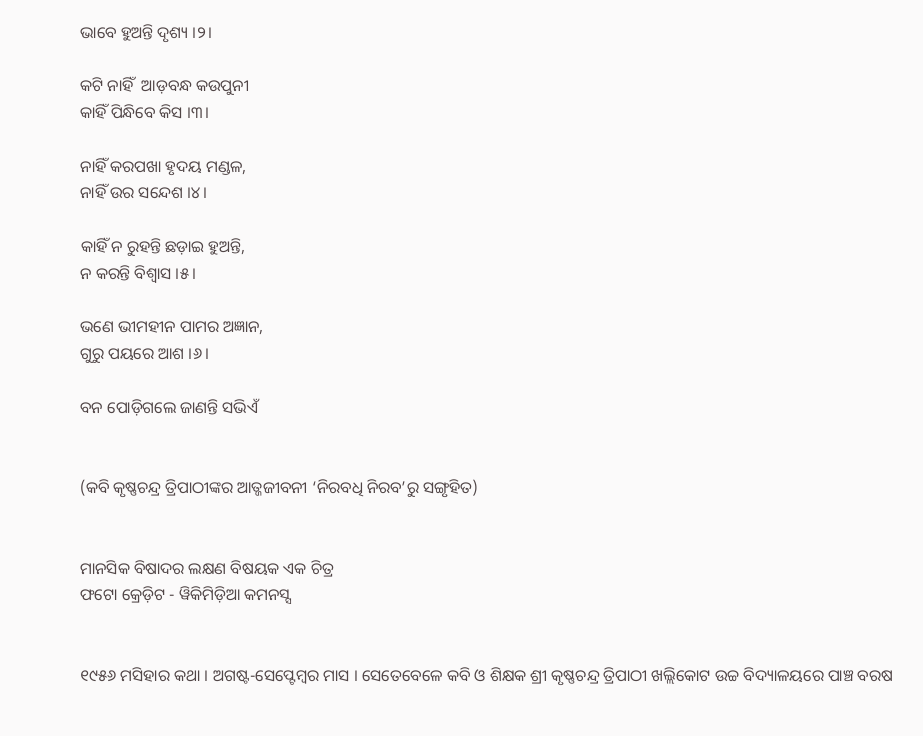ଭାବେ ହୁଅନ୍ତି ଦୃଶ୍ୟ ।୨।

କଟି ନାହିଁ  ଆଡ଼ବନ୍ଧ କଉପୁନୀ
କାହିଁ ପିନ୍ଧିବେ କିସ ।୩।

ନାହିଁ କରପଖା ହୃଦୟ ମଣ୍ଡଳ,
ନାହିଁ ଉର ସନ୍ଦେଶ ।୪।

କାହିଁ ନ ରୁହନ୍ତି ଛଡ଼ାଇ ହୁଅନ୍ତି,
ନ କରନ୍ତି ବିଶ୍ୱାସ ।୫।

ଭଣେ ଭୀମହୀନ ପାମର ଅଜ୍ଞାନ,
ଗୁରୁ ପୟରେ ଆଶ ।୬।

ବନ ପୋଡ଼ିଗଲେ ଜାଣନ୍ତି ସଭିଏଁ


(କବି କୃଷ୍ଣଚନ୍ଦ୍ର ତ୍ରିପାଠୀଙ୍କର ଆତ୍ଜଜୀବନୀ ‘ନିରବଧି ନିରବ’ରୁ ସଙ୍ଗୃହିତ)


ମାନସିକ ବିଷାଦର ଲକ୍ଷଣ ବିଷୟକ ଏକ ଚିତ୍ର
ଫଟୋ କ୍ରେଡ଼ିଟ - ୱିକିମିଡ଼ିଆ କମନସ୍ସ


୧୯୫୬ ମସିହାର କଥା । ଅଗଷ୍ଟ-ସେପ୍ଟେମ୍ବର ମାସ । ସେତେବେଳେ କବି ଓ ଶିକ୍ଷକ ଶ୍ରୀ କୃଷ୍ଣଚନ୍ଦ୍ର ତ୍ରିପାଠୀ ଖଲ୍ଲିକୋଟ ଉଚ୍ଚ ବିଦ୍ୟାଳୟରେ ପାଞ୍ଚ ବରଷ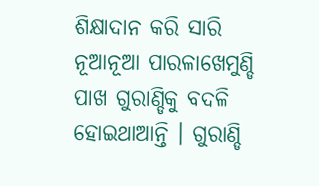ଶିକ୍ଷାଦାନ କରି ସାରି ନୂଆନୂଆ ପାରଳାଖେମୁଣ୍ଡି ପାଖ ଗୁରାଣ୍ଡିକୁ ବଦଳି ହୋଇଥାଆନ୍ତି । ଗୁରାଣ୍ଡି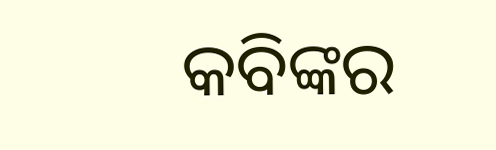କବିଙ୍କର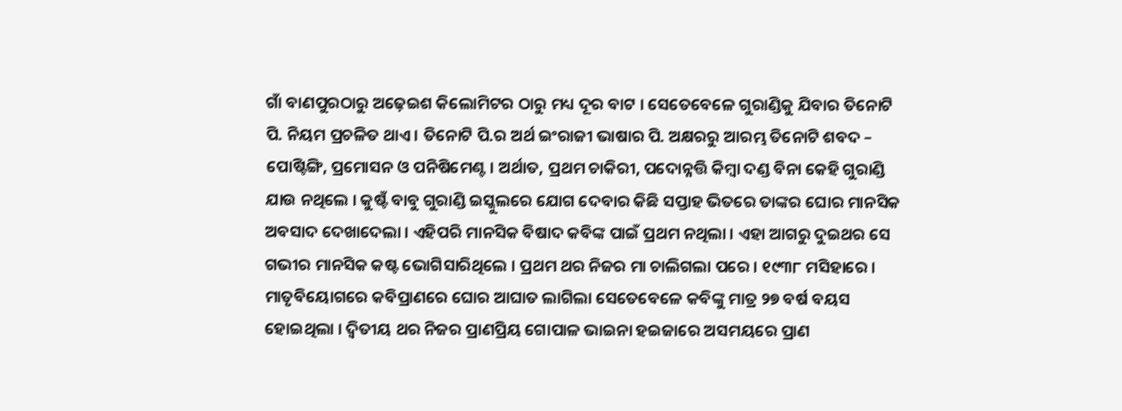ଗାଁ ବାଣପୁରଠାରୁ ଅଢ଼େଇଶ କିଲୋମିଟର ଠାରୁ ମଧ୍ୟ ଦୂର ବାଟ । ସେତେବେଳେ ଗୁରାଣ୍ଡିକୁ ଯିବାର ତିନୋଟି ପି. ନିୟମ ପ୍ରଚଳିତ ଥାଏ । ତିନୋଟି ପି.ର ଅର୍ଥ ଇଂରାଜୀ ଭାଷାର ପି. ଅକ୍ଷରରୁ ଆରମ୍ଭ ତିନୋଟି ଶବଦ – ପୋଷ୍ଟିଙ୍ଗି, ପ୍ରମୋସନ ଓ ପନିଷିମେଣ୍ଟ । ଅର୍ଥାତ, ପ୍ରଥମ ଚାକିରୀ, ପଦୋନ୍ନତ୍ତି କିମ୍ବା ଦଣ୍ଡ ବିନା କେହି ଗୁରାଣ୍ଡି ଯାଉ ନଥିଲେ । କୁଷ୍ଟଁ ବାବୁ ଗୁରାଣ୍ଡି ଇସ୍କୁଲରେ ଯୋଗ ଦେବାର କିଛି ସପ୍ତାହ ଭିତରେ ତାଙ୍କର ଘୋର ମାନସିକ ଅବସାଦ ଦେଖାଦେଲା । ଏହିପରି ମାନସିକ ବିଷାଦ କବିଙ୍କ ପାଇଁ ପ୍ରଥମ ନଥିଲା । ଏହା ଆଗରୁ ଦୁଇଥର ସେ ଗଭୀର ମାନସିକ କଷ୍ଟ ଭୋଗିସାରିଥିଲେ । ପ୍ରଥମ ଥର ନିଜର ମା ଚାଲିଗଲା ପରେ । ୧୯୩୮ ମସିହାରେ । ମାତୃବିୟୋଗରେ କବିପ୍ରାଣରେ ଘୋର ଆଘାତ ଲାଗିଲା ସେତେବେଳେ କବିଙ୍କୁ ମାତ୍ର ୨୭ ବର୍ଷ ବୟସ ହୋଇଥିଲା । ଦ୍ୱିତୀୟ ଥର ନିଜର ପ୍ରାଣପ୍ରିୟ ଗୋପାଳ ଭାଇନା ହଇଜାରେ ଅସମୟରେ ପ୍ରାଣ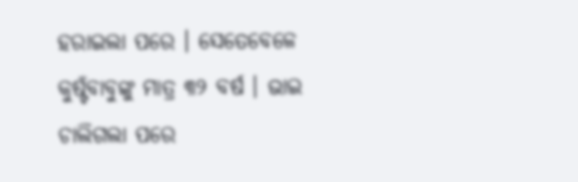ହରାଇଲା ପରେ । ସେତେବେଳେ କୁଷ୍ଟଁବାବୁଙ୍କୁ ମାତ୍ର ୩୨ ବର୍ଷ । ଭାଇ ଚାଲିଗଲା ପରେ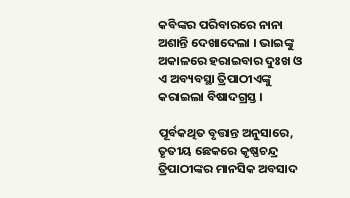କବିଙ୍କର ପରିବାରରେ ନାନା ଅଶାନ୍ତି ଦେଖାଦେଲା । ଭାଇଙ୍କୁ ଅକାଳରେ ହରାଇବାର ଦୁଃଖ ଓ ଏ ଅବ୍ୟବସ୍ଥା ତ୍ରିପାଠୀଏଙ୍କୁ କରାଇଲା ବିଷାଦଗ୍ରସ୍ତ ।

ପୂର୍ବକଥିତ ବୃତ୍ତାନ୍ତ ଅନୁସାରେ, ତୃତୀୟ ଛେକରେ କୃଷ୍ଣଚନ୍ଦ୍ର ତ୍ରିପାଠୀଙ୍କର ମାନସିକ ଅବସାଦ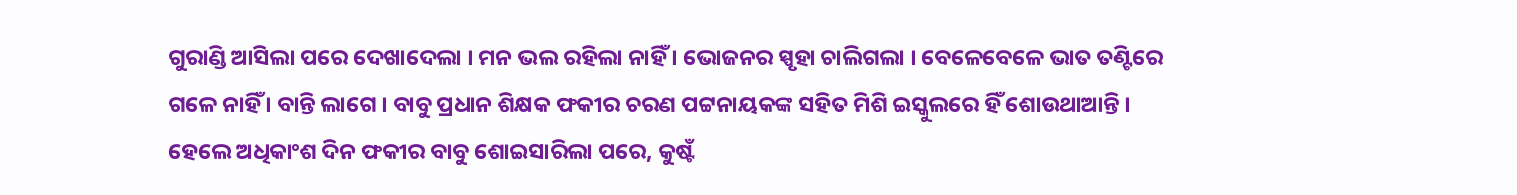ଗୁରାଣ୍ଡି ଆସିଲା ପରେ ଦେଖାଦେଲା । ମନ ଭଲ ରହିଲା ନାହିଁ । ଭୋଜନର ସ୍ପୃହା ଚାଲିଗଲା । ବେଳେବେଳେ ଭାତ ତଣ୍ଟିରେ ଗଳେ ନାହିଁ । ବାନ୍ତି ଲାଗେ । ବାବୁ ପ୍ରଧାନ ଶିକ୍ଷକ ଫକୀର ଚରଣ ପଟ୍ଟନାୟକଙ୍କ ସହିତ ମିଶି ଇସ୍କୁଲରେ ହିଁ ଶୋଉଥାଆନ୍ତି । ହେଲେ ଅଧିକାଂଶ ଦିନ ଫକୀର ବାବୁ ଶୋଇସାରିଲା ପରେ, କୁଷ୍ଟଁ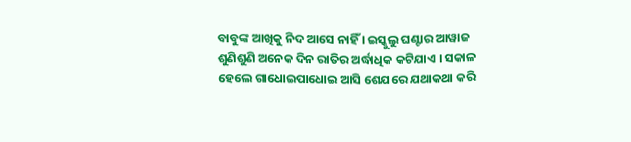ବାବୁଙ୍କ ଆଖିକୁ ନିଦ ଆସେ ନାହିଁ । ଇସ୍କୁଲୁ ଘଣ୍ଟାର ଆୱାଜ ଶୁଣିଶୁଣି ଅନେକ ଦିନ ରାତିର ଅର୍ଦ୍ଧାଧିକ କଟିଯାଏ । ସକାଳ ହେଲେ ଗାଧୋଇପାଧୋଇ ଆସି ଶେଯରେ ଯଥାକଥା କରି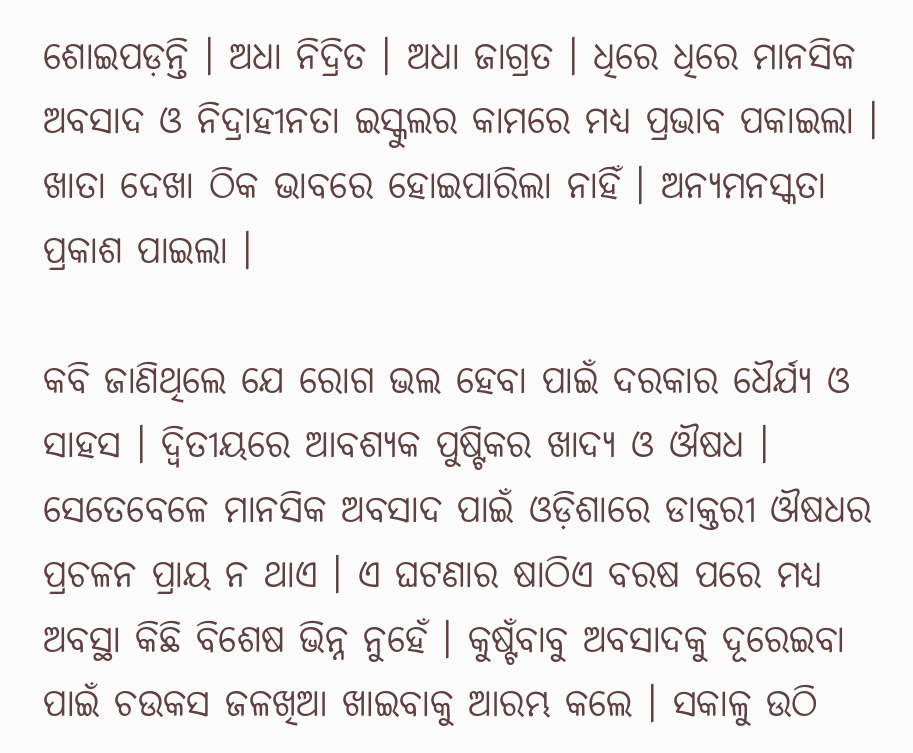ଶୋଇପଡ଼ନ୍ତି । ଅଧା ନିଦ୍ରିତ । ଅଧା ଜାଗ୍ରତ । ଧିରେ ଧିରେ ମାନସିକ ଅବସାଦ ଓ ନିଦ୍ରାହୀନତା ଇସ୍କୁଲର କାମରେ ମଧ୍ୟ ପ୍ରଭାବ ପକାଇଲା । ଖାତା ଦେଖା ଠିକ ଭାବରେ ହୋଇପାରିଲା ନାହିଁ । ଅନ୍ୟମନସ୍କତା ପ୍ରକାଶ ପାଇଲା ।

କବି ଜାଣିଥିଲେ ଯେ ରୋଗ ଭଲ ହେବା ପାଇଁ ଦରକାର ଧୈର୍ଯ୍ୟ ଓ ସାହସ । ଦ୍ୱିତୀୟରେ ଆବଶ୍ୟକ ପୁଷ୍ଟିକର ଖାଦ୍ୟ ଓ ଔଷଧ । ସେତେବେଳେ ମାନସିକ ଅବସାଦ ପାଇଁ ଓଡ଼ିଶାରେ ଡାକ୍ତରୀ ଔଷଧର ପ୍ରଚଳନ ପ୍ରାୟ ନ ଥାଏ । ଏ ଘଟଣାର ଷାଠିଏ ବରଷ ପରେ ମଧ୍ୟ ଅବସ୍ଥା କିଛି ବିଶେଷ ଭିନ୍ନ ନୁହେଁ । କୁଷ୍ଟଁବାବୁ ଅବସାଦକୁ ଦୂରେଇବା ପାଇଁ ଚଉକସ ଜଳଖିଆ ଖାଇବାକୁ ଆରମ୍ଭ କଲେ । ସକାଳୁ ଉଠି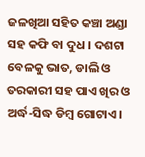ଜଳଖିଆ ସହିତ କଞ୍ଚା ଅଣ୍ଡା ସହ କଫି ବା ଦୁଧ । ଦଶଟା ବେଳକୁ ଭାତ, ଡାଲି ଓ ତରକାରୀ ସହ ପାଏ ଖିର ଓ ଅର୍ଦ୍ଧ-ସିଦ୍ଧ ଡିମ୍ବ ଗୋଟାଏ ।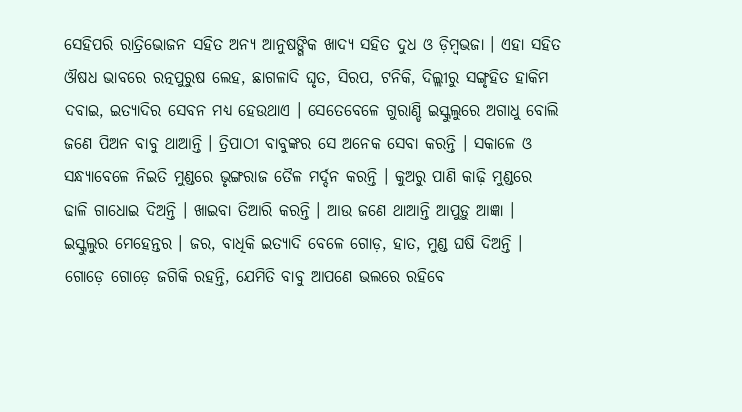ସେହିପରି ରାତ୍ରିଭୋଜନ ସହିତ ଅନ୍ୟ ଆନୁଷଙ୍ଗିକ ଖାଦ୍ୟ ସହିତ ଦୁଧ ଓ ଡ଼ିମ୍ବଭଜା । ଏହା ସହିତ ଔଷଧ ଭାବରେ ରତ୍ନପୁରୁଷ ଲେହ, ଛାଗଳାଦି ଘୃତ, ସିରପ, ଟନିକି, ଦିଲ୍ଲୀରୁ ସଙ୍ଗୃହିତ ହାକିମ ଦବାଇ, ଇତ୍ୟାଦିର ସେବନ ମଧ୍ୟ ହେଉଥାଏ । ସେତେବେଳେ ଗୁରାଣ୍ଡି ଇସ୍କୁଲୁରେ ଅଗାଧୁ ବୋଲି ଜଣେ ପିଅନ ବାବୁ ଥାଆନ୍ତି । ତ୍ରିପାଠୀ ବାବୁଙ୍କର ସେ ଅନେକ ସେବା କରନ୍ତି । ସକାଳେ ଓ ସନ୍ଧ୍ୟାବେଳେ ନିଇତି ମୁଣ୍ଡରେ ଭୃଙ୍ଗରାଜ ତୈଳ ମର୍ଦ୍ଦନ କରନ୍ତି । କୁଅରୁ ପାଣି କାଢ଼ି ମୁଣ୍ଡରେ ଢାଳି ଗାଧୋଇ ଦିଅନ୍ତି । ଖାଇବା ତିଆରି କରନ୍ତି । ଆଉ ଜଣେ ଥାଆନ୍ତି ଆପୁଡ଼ୁ ଆଜ୍ଞା । ଇସ୍କୁଲୁର ମେହେନ୍ତର । ଜର, ବାଧିକି ଇତ୍ୟାଦି ବେଳେ ଗୋଡ଼, ହାତ, ମୁଣ୍ଡ ଘଷି ଦିଅନ୍ତି । ଗୋଡ଼େ ଗୋଡ଼େ ଜଗିକି ରହନ୍ତି, ଯେମିତି ବାବୁ ଆପଣେ ଭଲରେ ରହିବେ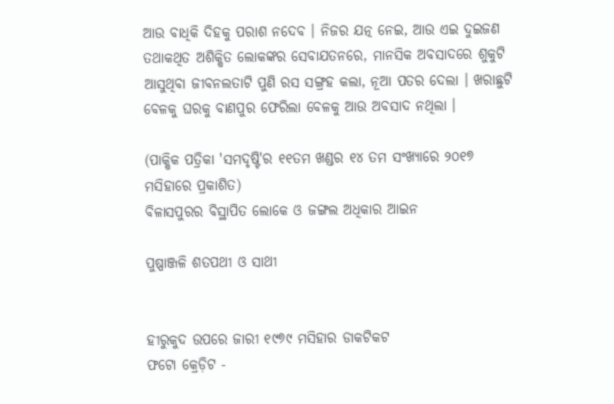ଆଉ ବାଧିକି ଦିହକୁ ପରାଶ ନଦେବ । ନିଜର ଯତ୍ନ ନେଇ, ଆଉ ଏଇ ଦୁଇଜଣ ତଥାକଥିତ ଅଶିକ୍ଷିତ ଲୋକଙ୍କର ସେବାଯତନରେ, ମାନସିକ ଅବସାଦରେ ଶୁକୁଟି ଆସୁଥିବା ଜୀବନଲତାଟି ପୁଣି ରସ ସଙ୍ଗ୍ରହ କଲା, ନୂଆ ପତର ଦେଲା । ଖରାଛୁଟି ବେଳକୁ ଘରକୁ ବାଣପୁର ଫେରିଲା ବେଳକୁ ଆଉ ଅବସାଦ ନଥିଲା ।

(ପାକ୍ଷିକ ପତ୍ରିକା 'ସମଦୃଷ୍ଟି'ର ୧୧ତମ ଖଣ୍ଡର ୧୪ ତମ ସଂଖ୍ୟାରେ ୨୦୧୭ ମସିହାରେ ପ୍ରକାଶିତ)
ବିଳାସପୁରର ବିସ୍ଥାପିତ ଲୋକେ ଓ ଜଙ୍ଗଲ ଅଧିକାର ଆଇନ

ପୁଷ୍ପାଞ୍ଜଳି ଶତପଥୀ ଓ ସାଥୀ


ହୀରୁକୁଦ ଉପରେ ଜାରୀ ୧୯୭୯ ମସିହାର ଡାକଟିକଟ
ଫଟୋ କ୍ରେଡ଼ିଟ -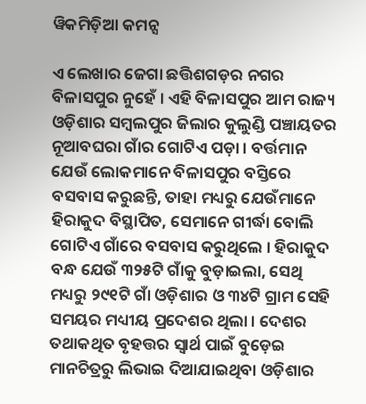ୱିକମିଡ଼ିଆ କମନ୍ସ

ଏ ଲେଖାର ଜେଗା ଛତ୍ତିଶଗଡ଼ର ନଗର ବିଳାସପୁର ନୁହେଁ । ଏହି ବିଳାସପୁର ଆମ ରାଜ୍ୟ ଓଡ଼ିଶାର ସମ୍ବଲପୁର ଜିଲାର କୁଲୁଣ୍ଡି ପଞ୍ଚାୟତର ନୂଆବଘରା ଗାଁର ଗୋଟିଏ ପଡ଼ା । ବର୍ତ୍ତମାନ ଯେଉଁ ଲୋକମାନେ ବିଳାସପୁର ବସ୍ତିରେ ବସବାସ କରୁଛନ୍ତି, ତାହା ମଧ୍ୟରୁ ଯେଉଁମାନେ ହିରାକୁଦ ବିସ୍ଥାପିତ, ସେମାନେ ଗୀର୍ଦ୍ଧା ବୋଲି ଗୋଟିଏ ଗାଁରେ ବସବାସ କରୁଥିଲେ । ହିରାକୁଦ ବନ୍ଧ ଯେଉଁ ୩୨୫ଟି ଗାଁକୁ ବୁଡ଼ାଇଲା, ସେଥି ମଧ୍ୟରୁ ୨୯୧ଟି ଗାଁ ଓଡ଼ିଶାର ଓ ୩୪ଟି ଗ୍ରାମ ସେହି ସମୟର ମଧ୍ୟୀୟ ପ୍ରଦେଶର ଥିଲା । ଦେଶର ତଥାକଥିତ ବୃହତ୍ତର ସ୍ୱାର୍ଥ ପାଇଁ ବୁଡ଼େଇ ମାନଚିତ୍ରରୁ ଲିଭାଇ ଦିଆଯାଇଥିବା ଓଡ଼ିଶାର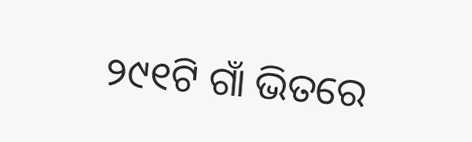୨୯୧ଟି ଗାଁ ଭିତରେ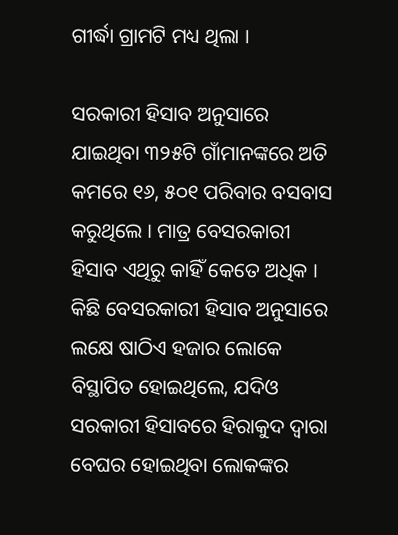ଗୀର୍ଦ୍ଧା ଗ୍ରାମଟି ମଧ୍ୟ ଥିଲା ।

ସରକାରୀ ହିସାବ ଅନୁସାରେ ଯାଇଥିବା ୩୨୫ଟି ଗାଁମାନଙ୍କରେ ଅତି କମରେ ୧୬, ୫୦୧ ପରିବାର ବସବାସ କରୁଥିଲେ । ମାତ୍ର ବେସରକାରୀ ହିସାବ ଏଥିରୁ କାହିଁ କେତେ ଅଧିକ । କିଛି ବେସରକାରୀ ହିସାବ ଅନୁସାରେ ଲକ୍ଷେ ଷାଠିଏ ହଜାର ଲୋକେ ବିସ୍ଥାପିତ ହୋଇଥିଲେ, ଯଦିଓ ସରକାରୀ ହିସାବରେ ହିରାକୁଦ ଦ୍ୱାରା ବେଘର ହୋଇଥିବା ଲୋକଙ୍କର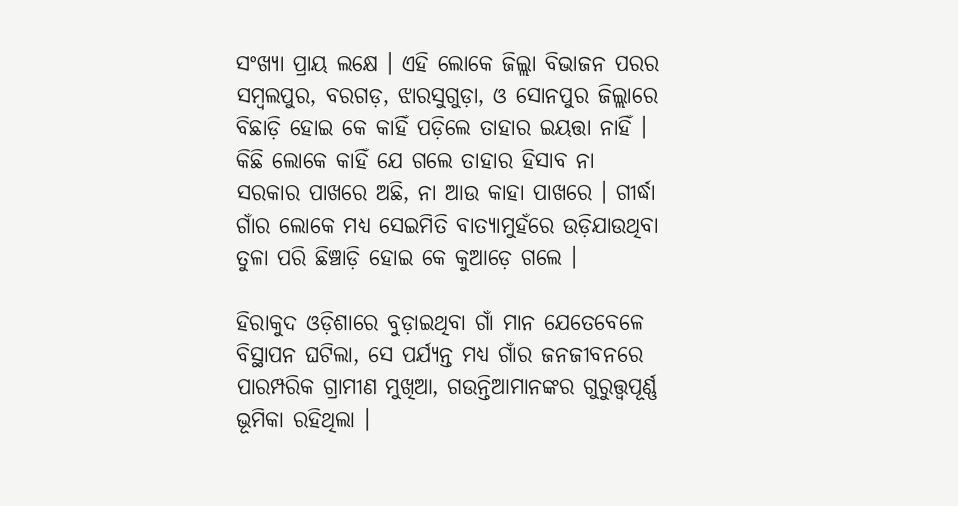ସଂଖ୍ୟା ପ୍ରାୟ ଲକ୍ଷେ । ଏହି ଲୋକେ ଜିଲ୍ଲା ବିଭାଜନ ପରର ସମ୍ବଲପୁର, ବରଗଡ଼, ଝାରସୁଗୁଡ଼ା, ଓ ସୋନପୁର ଜିଲ୍ଲାରେ ବିଛାଡ଼ି ହୋଇ କେ କାହିଁ ପଡ଼ିଲେ ତାହାର ଇୟତ୍ତା ନାହିଁ । କିଛି ଲୋକେ କାହିଁ ଯେ ଗଲେ ତାହାର ହିସାବ ନା ସରକାର ପାଖରେ ଅଛି, ନା ଆଉ କାହା ପାଖରେ । ଗୀର୍ଦ୍ଧା ଗାଁର ଲୋକେ ମଧ୍ୟ ସେଇମିତି ବାତ୍ୟାମୁହଁରେ ଉଡ଼ିଯାଉଥିବା ତୁଳା ପରି ଛିଞ୍ଚାଡ଼ି ହୋଇ କେ କୁଆଡ଼େ ଗଲେ ।

ହିରାକୁଦ ଓଡ଼ିଶାରେ ବୁଡ଼ାଇଥିବା ଗାଁ ମାନ ଯେତେବେଳେ ବିସ୍ଥାପନ ଘଟିଲା, ସେ ପର୍ଯ୍ୟନ୍ତ ମଧ୍ୟ ଗାଁର ଜନଜୀବନରେ ପାରମ୍ପରିକ ଗ୍ରାମୀଣ ମୁଖିଆ, ଗଉନ୍ତିଆମାନଙ୍କର ଗୁରୁତ୍ତ୍ୱପୂର୍ଣ୍ଣ ଭୂମିକା ରହିଥିଲା ।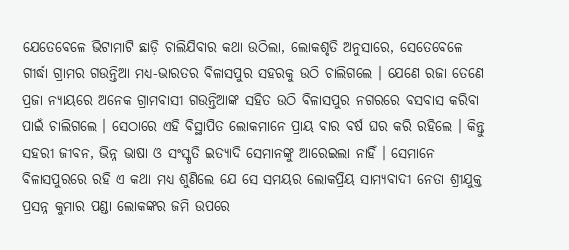ଯେତେବେଳେ ଭିଟାମାଟି ଛାଡ଼ି ଚାଲିଯିବାର କଥା ଉଠିଲା, ଲୋକଶୃତି ଅନୁସାରେ, ସେତେବେଳେ ଗୀର୍ଦ୍ଧା ଗ୍ରାମର ଗଉନ୍ତିଆ ମଧ୍ୟ-ଭାରତର ବିଳାସପୁର ସହରକୁ ଉଠି ଚାଲିଗଲେ । ଯେଣେ ରଜା ତେଣେ ପ୍ରଜା ନ୍ୟାୟରେ ଅନେକ ଗ୍ରାମବାସୀ ଗଉନ୍ତିଆଙ୍କ ସହିତ ଉଠି ବିଳାସପୁର ନଗରରେ ବସବାସ କରିବା ପାଇଁ ଚାଲିଗଲେ । ସେଠାରେ ଏହି ବିସ୍ଥାପିତ ଲୋକମାନେ ପ୍ରାୟ ବାର ବର୍ଷ ଘର କରି ରହିଲେ । କିନ୍ତୁ ସହରୀ ଜୀବନ, ଭିନ୍ନ ଭାଷା ଓ ସଂସ୍କୃତି ଇତ୍ୟାଦି ସେମାନଙ୍କୁ ଆରେଇଲା ନାହିଁ । ସେମାନେ ବିଳାସପୁରରେ ରହି ଏ କଥା ମଧ୍ୟ ଶୁଣିଲେ ଯେ ସେ ସମୟର ଲୋକପ୍ରିୟ ସାମ୍ୟବାଦୀ ନେତା ଶ୍ରୀଯୁକ୍ତ ପ୍ରସନ୍ନ କୁମାର ପଣ୍ଡା ଲୋକଙ୍କର ଜମି ଉପରେ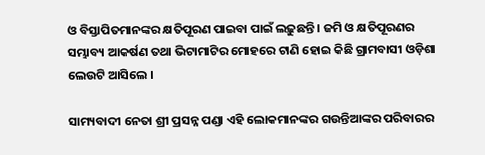ଓ ବିସ୍ତାପିତମାନଙ୍କର କ୍ଷତିପୂରଣ ପାଇବା ପାଇଁ ଲଢ଼ୁଛନ୍ତି । ଜମି ଓ କ୍ଷତିପୂରଣର ସମ୍ଭାବ୍ୟ ଆକର୍ଷଣ ତଥା ଭିଟାମାଟିର ମୋହରେ ଟାଣି ହୋଇ କିଛି ଗ୍ରାମବାସୀ ଓଡ଼ିଶା ଲେଉଟି ଆସିଲେ ।

ସାମ୍ୟବାଦୀ ନେତା ଶ୍ରୀ ପ୍ରସନ୍ନ ପଣ୍ଡା ଏହି ଲୋକମାନଙ୍କର ଗଉନ୍ତିଆଙ୍କର ପରିବାରର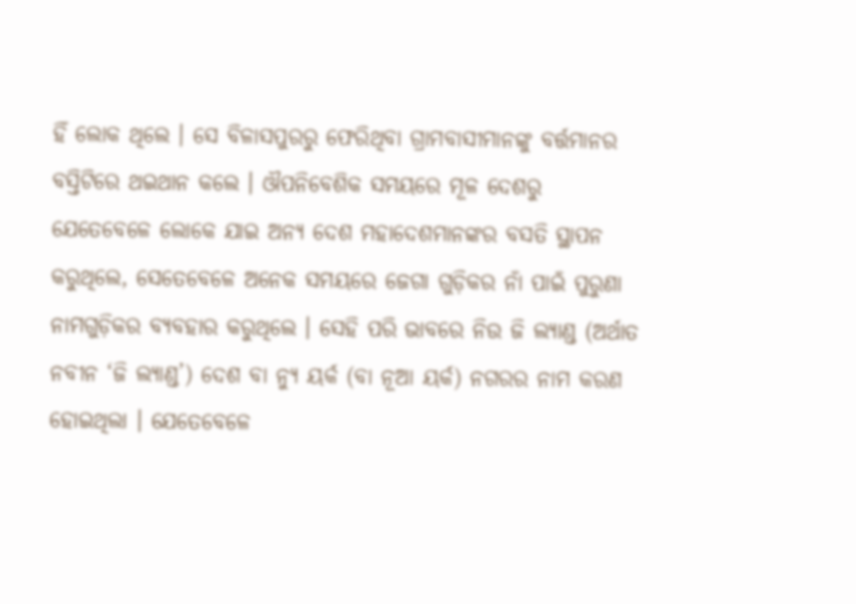ହିଁ ଲୋକ ଥିଲେ । ସେ ବିଳାସପୁରରୁ ଫେରିଥିବା ଗ୍ରାମବାସୀମାନଙ୍କୁ ବର୍ତ୍ତମାନର ବସ୍ତିଟିରେ ଥଇଥାନ କଲେ । ଔପନିବେଶିକ ସମୟରେ ମୂଳ ଦେଶରୁ ଯେତେବେଳେ ଲୋକେ ଯାଇ ଅନ୍ୟ ଦେଶ ମହାଦେଶମାନଙ୍କର ବସତି ସ୍ଥାପନ କରୁଥିଲେ, ସେତେବେଳେ ଅନେକ ସମୟରେ ଜେଗା ଗୁଡ଼ିକର ନାଁ ପାଇଁ ପୁରୁଣା ନାମଗୁଡ଼ିକର ବ୍ୟବହାର କରୁଥିଲେ । ସେହି ପରି ଭାବରେ ନିଉ ଜି ଲ୍ୟାଣ୍ଡ (ଅର୍ଥାତ ନବୀନ ‘ଜି ଲ୍ୟାଣ୍ଡ’) ଦେଶ ବା ନ୍ୟୁ ୟର୍କ (ବା ନୂଆ ୟର୍କ) ନଗରର ନାମ କରଣ ହୋଇଥିଲା । ଯେତେବେଳେ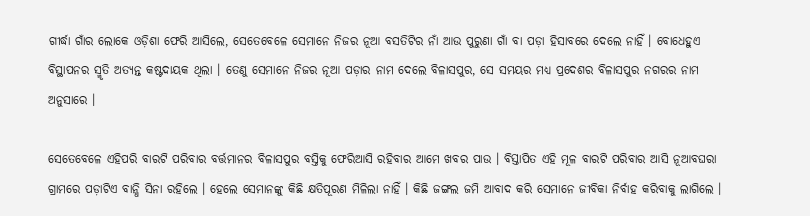ଗୀର୍ଦ୍ଧା ଗାଁର ଲୋକେ ଓଡ଼ିଶା ଫେରି ଆସିଲେ, ସେତେବେଳେ ସେମାନେ ନିଜର ନୂଆ ବସତିଟିର ନାଁ ଆଉ ପୁରୁଣା ଗାଁ ବା ପଡ଼ା ହିସାବରେ ଦେଲେ ନାହିଁ । ବୋଧେହୁଏ ବିସ୍ଥାପନର ସ୍ମୃତି ଅତ୍ୟନ୍ତ କଷ୍ଟଦାୟକ ଥିଲା । ତେଣୁ ସେମାନେ ନିଜର ନୂଆ ପଡ଼ାର ନାମ ଦେଲେ ବିଳାସପୁର, ସେ ସମୟର ମଧ୍ୟ ପ୍ରଦେଶର ବିଳାସପୁର ନଗରର ନାମ ଅନୁସାରେ ।

ସେତେବେଳେ ଏହିପରି ବାରଟି ପରିବାର ବର୍ତ୍ତମାନର ବିଳାସପୁର ବସ୍ତିକୁ ଫେରିଆସି ରହିବାର ଆମେ ଖବର ପାଉ । ବିସ୍ତାପିତ ଏହି ମୂଳ ବାରଟି ପରିବାର ଆସି ନୂଆବଘରା ଗ୍ରାମରେ ପଡ଼ାଟିଏ ବାନ୍ଧି ସିନା ରହିଲେ । ହେଲେ ସେମାନଙ୍କୁ କିଛି କ୍ଷତିପୂରଣ ମିଳିଲା ନାହିଁ । କିଛି ଜଙ୍ଗଲ ଜମି ଆବାଦ କରି ସେମାନେ ଜୀବିକା ନିର୍ବାହ କରିବାକୁ ଲାଗିଲେ ।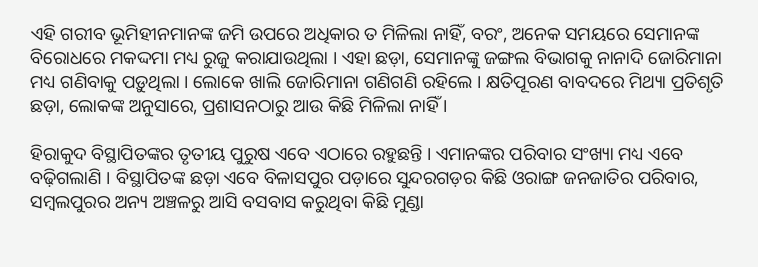ଏହି ଗରୀବ ଭୂମିହୀନମାନଙ୍କ ଜମି ଉପରେ ଅଧିକାର ତ ମିଳିଲା ନାହିଁ, ବରଂ, ଅନେକ ସମୟରେ ସେମାନଙ୍କ ବିରୋଧରେ ମକଦ୍ଦମା ମଧ୍ୟ ରୁଜୁ କରାଯାଉଥିଲା । ଏହା ଛଡ଼ା, ସେମାନଙ୍କୁ ଜଙ୍ଗଲ ବିଭାଗକୁ ନାନାଦି ଜୋରିମାନା ମଧ୍ୟ ଗଣିବାକୁ ପଡ଼ୁଥିଲା । ଲୋକେ ଖାଲି ଜୋରିମାନା ଗଣିଗଣି ରହିଲେ । କ୍ଷତିପୂରଣ ବାବଦରେ ମିଥ୍ୟା ପ୍ରତିଶୃତି ଛଡ଼ା, ଲୋକଙ୍କ ଅନୁସାରେ, ପ୍ରଶାସନଠାରୁ ଆଉ କିଛି ମିଳିଲା ନାହିଁ ।

ହିରାକୁଦ ବିସ୍ଥାପିତଙ୍କର ତୃତୀୟ ପୁରୁଷ ଏବେ ଏଠାରେ ରହୁଛନ୍ତି । ଏମାନଙ୍କର ପରିବାର ସଂଖ୍ୟା ମଧ୍ୟ ଏବେ ବଢ଼ିଗଲାଣି । ବିସ୍ଥାପିତଙ୍କ ଛଡ଼ା ଏବେ ବିଳାସପୁର ପଡ଼ାରେ ସୁନ୍ଦରଗଡ଼ର କିଛି ଓରାଙ୍ଗ ଜନଜାତିର ପରିବାର, ସମ୍ବଲପୁରର ଅନ୍ୟ ଅଞ୍ଚଳରୁ ଆସି ବସବାସ କରୁଥିବା କିଛି ମୁଣ୍ଡା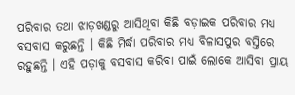ପରିବାର ତଥା ଝାଡ଼ଖଣ୍ଡରୁ ଆସିଥିବା କିଛି ବଡ଼ାଇକ ପରିବାର ମଧ୍ୟ ବସବାସ କରୁଛନ୍ତି । କିଛି ମିର୍ଦ୍ଧା ପରିବାର ମଧ୍ୟ ବିଳାସପୁର ବସ୍ତିରେ ରହୁଛନ୍ତି । ଏହି ପଡ଼ାକୁ ବସବାସ କରିବା ପାଇଁ ଲୋକେ ଆସିବା ପ୍ରାୟ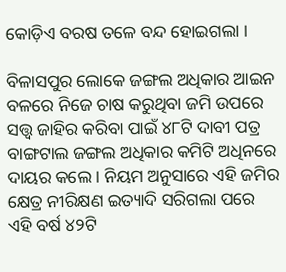କୋଡ଼ିଏ ବରଷ ତଳେ ବନ୍ଦ ହୋଇଗଲା ।

ବିଳାସପୁର ଲୋକେ ଜଙ୍ଗଲ ଅଧିକାର ଆଇନ ବଳରେ ନିଜେ ଚାଷ କରୁଥିବା ଜମି ଉପରେ ସତ୍ତ୍ୱ ଜାହିର କରିବା ପାଇଁ ୪୮ଟି ଦାବୀ ପତ୍ର ବାଙ୍ଗଟାଲ ଜଙ୍ଗଲ ଅଧିକାର କମିଟି ଅଧିନରେ ଦାୟର କଲେ । ନିୟମ ଅନୁସାରେ ଏହି ଜମିର କ୍ଷେତ୍ର ନୀରିକ୍ଷଣ ଇତ୍ୟାଦି ସରିଗଲା ପରେ ଏହି ବର୍ଷ ୪୨ଟି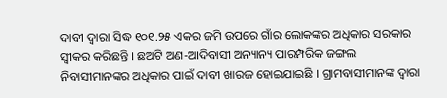ଦାବୀ ଦ୍ୱାରା ସିଦ୍ଧ ୧୦୧.୨୫ ଏକର ଜମି ଉପରେ ଗାଁର ଲୋକଙ୍କର ଅଧିକାର ସରକାର ସ୍ୱୀକର କରିଛନ୍ତି । ଛଅଟି ଅଣ-ଆଦିବାସୀ ଅନ୍ୟାନ୍ୟ ପାରମ୍ପରିକ ଜଙ୍ଗଲ ନିବାସୀମାନଙ୍କର ଅଧିକାର ପାଇଁ ଦାବୀ ଖାରଜ ହୋଇଯାଇଛି । ଗ୍ରାମବାସୀମାନଙ୍କ ଦ୍ୱାରା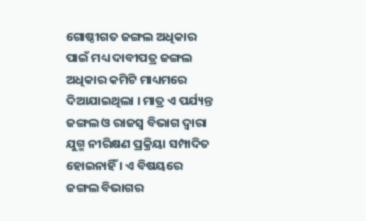ଗୋଷ୍ଠୀଗତ ଜଙ୍ଗଲ ଅଧିକାର ପାଇଁ ମଧ୍ୟ ଦାବୀପତ୍ର ଜଙ୍ଗଲ ଅଧିକାର କମିଟି ମାଧ୍ୟମରେ ଦିଆଯାଇଥିଲା । ମାତ୍ର ଏ ପର୍ଯ୍ୟନ୍ତ ଜଙ୍ଗଲ ଓ ରାଜସ୍ୱ ବିଭାଗ ଦ୍ୱାରା ଯୁଗ୍ମ ନୀରିକ୍ଷଣ ପ୍ରକ୍ରିୟା ସମ୍ପାଦିତ ହୋଇନାହିଁ । ଏ ବିଷୟରେ ଜଙ୍ଗଲ ବିଭାଗର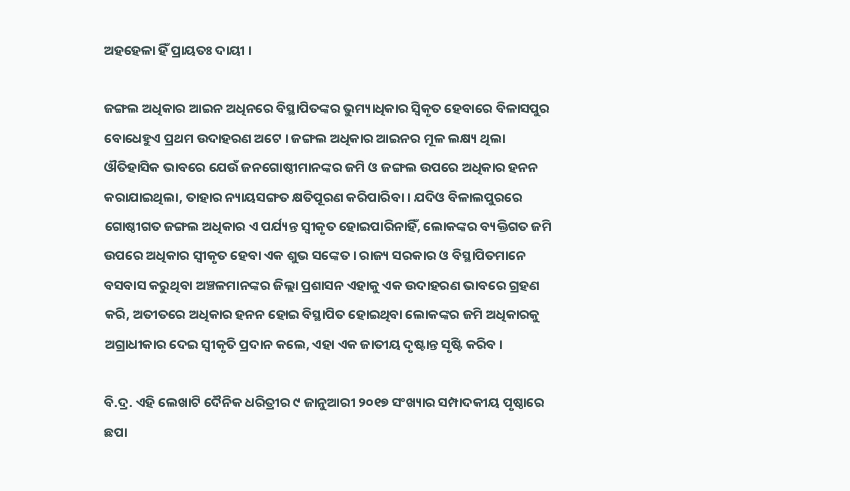ଅହହେଳା ହିଁ ପ୍ରାୟତଃ ଦାୟୀ ।

ଜଙ୍ଗଲ ଅଧିକାର ଆଇନ ଅଧିନରେ ବିସ୍ଥାପିତଙ୍କର ଭୁମ୍ୟାଧିକାର ସ୍ୱିକୃତ ହେବାରେ ବିଳାସପୁର ବୋଧେହୁଏ ପ୍ରଥମ ଉଦାହରଣ ଅଟେ । ଜଙ୍ଗଲ ଅଧିକାର ଆଇନର ମୂଳ ଲକ୍ଷ୍ୟ ଥିଲା ଔତିହାସିକ ଭାବରେ ଯେଉଁ ଜନଗୋଷ୍ଠୀମାନଙ୍କର ଜମି ଓ ଜଙ୍ଗଲ ଉପରେ ଅଧିକାର ହନନ କରାଯାଇଥିଲା, ତାହାର ନ୍ୟାୟସଙ୍ଗତ କ୍ଷତିପୂରଣ କରିପାରିବା । ଯଦିଓ ବିଳାଲପୁରରେ ଗୋଷ୍ଠୀଗତ ଜଙ୍ଗଲ ଅଧିକାର ଏ ପର୍ଯ୍ୟନ୍ତ ସ୍ୱୀକୃତ ହୋଇପାରିନାହିଁ, ଲୋକଙ୍କର ବ୍ୟକ୍ତିଗତ ଜମି ଉପରେ ଅଧିକାର ସ୍ୱୀକୃତ ହେବା ଏକ ଶୁଭ ସଙ୍କେତ । ରାଜ୍ୟ ସରକାର ଓ ବିସ୍ଥାପିତମାନେ ବସବାସ କରୁଥିବା ଅଞ୍ଚଳମାନଙ୍କର ଜିଲ୍ଲା ପ୍ରଶାସନ ଏହାକୁ ଏକ ଉଦାହରଣ ଭାବରେ ଗ୍ରହଣ କରି, ଅତୀତରେ ଅଧିକାର ହନନ ହୋଇ ବିସ୍ଥାପିତ ହୋଇଥିବା ଲୋକଙ୍କର ଜମି ଅଧିକାରକୁ ଅଗ୍ରାଧୀକାର ଦେଇ ସ୍ୱୀକୃତି ପ୍ରଦାନ କଲେ, ଏହା ଏକ ଜାତୀୟ ଦୃଷ୍ଟାନ୍ତ ସୃଷ୍ଟି କରିବ ।

ବି.ଦ୍ର. ଏହି ଲେଖାଟି ଦୈନିକ ଧରିତ୍ରୀର ୯ ଜାନୁଆରୀ ୨୦୧୭ ସଂଖ୍ୟାର ସମ୍ପାଦକୀୟ ପୃଷ୍ଠାରେ  ଛପା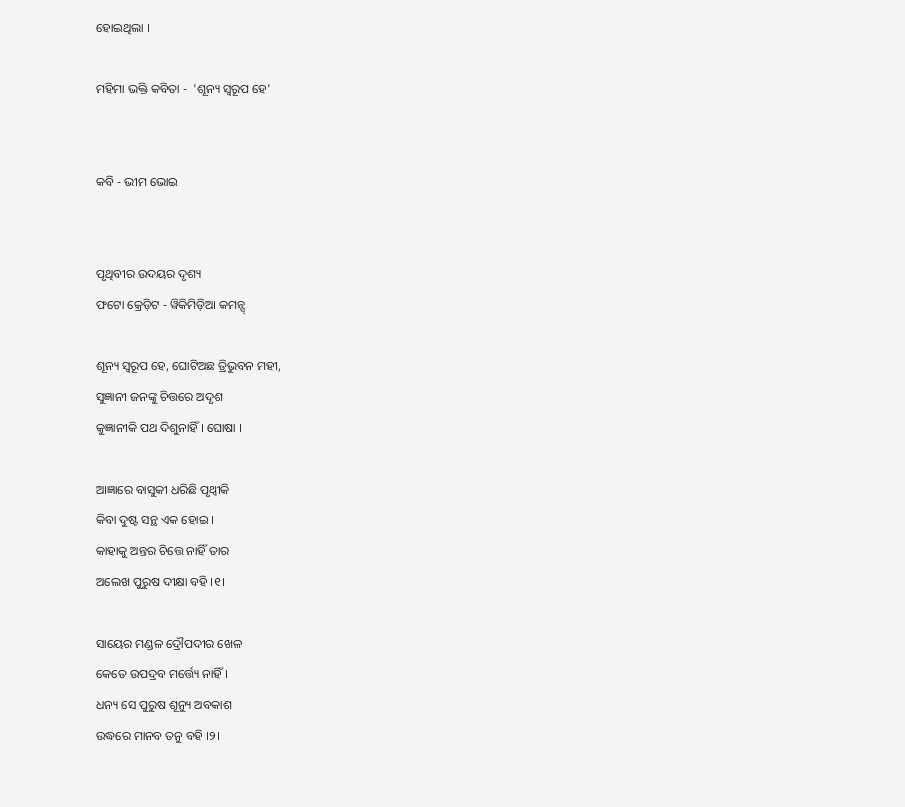ହୋଇଥିଲା ।

ମହିମା ଭକ୍ତି କବିତା -  'ଶୂନ୍ୟ ସ୍ୱରୂପ ହେ'


କବି - ଭୀମ ଭୋଇ


ପୃଥିବୀର ଉଦୟର ଦୃଶ୍ୟ
ଫଟୋ କ୍ରେଡ଼ିଟ - ୱିକିମିଡ଼ିଆ କମନ୍ସ୍

ଶୂନ୍ୟ ସ୍ୱରୂପ ହେ, ଘୋଟିଅଛ ତ୍ରିଭୁବନ ମହୀ,
ସୁଜ୍ଞାନୀ ଜନଙ୍କୁ ଚିତ୍ତରେ ଅଦୃଶ
କୁଜ୍ଞାନୀକି ପଥ ଦିଶୁନାହିଁ । ଘୋଷା ।

ଆଜ୍ଞାରେ ବାସୁକୀ ଧରିଛି ପୃଥ୍ୱୀକି
କିବା ଦୁଷ୍ଟ ସନ୍ଥ ଏକ ହୋଇ ।
କାହାକୁ ଅନ୍ତର ଚିତ୍ତେ ନାହିଁ ତାର
ଅଲେଖ ପୁରୁଷ ଦୀକ୍ଷା ବହି ।୧।

ସାୟେର ମଣ୍ଡଳ ଦ୍ରୌପଦୀର ଖେଳ
କେତେ ଉପଦ୍ରବ ମର୍ତ୍ତ୍ୟେ ନାହିଁ ।
ଧନ୍ୟ ସେ ପୁରୁଷ ଶୂନ୍ୟୁ ଅବକାଶ
ଉଦ୍ଧରେ ମାନବ ତନୁ ବହି ।୨।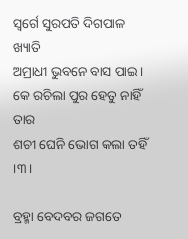ସ୍ୱର୍ଗେ ସୁରପତି ଦିଗପାଳ ଖ୍ୟାତି
ଅମ୍ରାଧୀ ଭୁବନେ ବାସ ପାଇ।
କେ ରଚିଲା ପୁର ହେତୁ ନାହିଁ ତାର
ଶଚୀ ଘେନି ଭୋଗ କଲା ତହିଁ ।୩।

ବ୍ରହ୍ମା ବେଦବର ଜଗତେ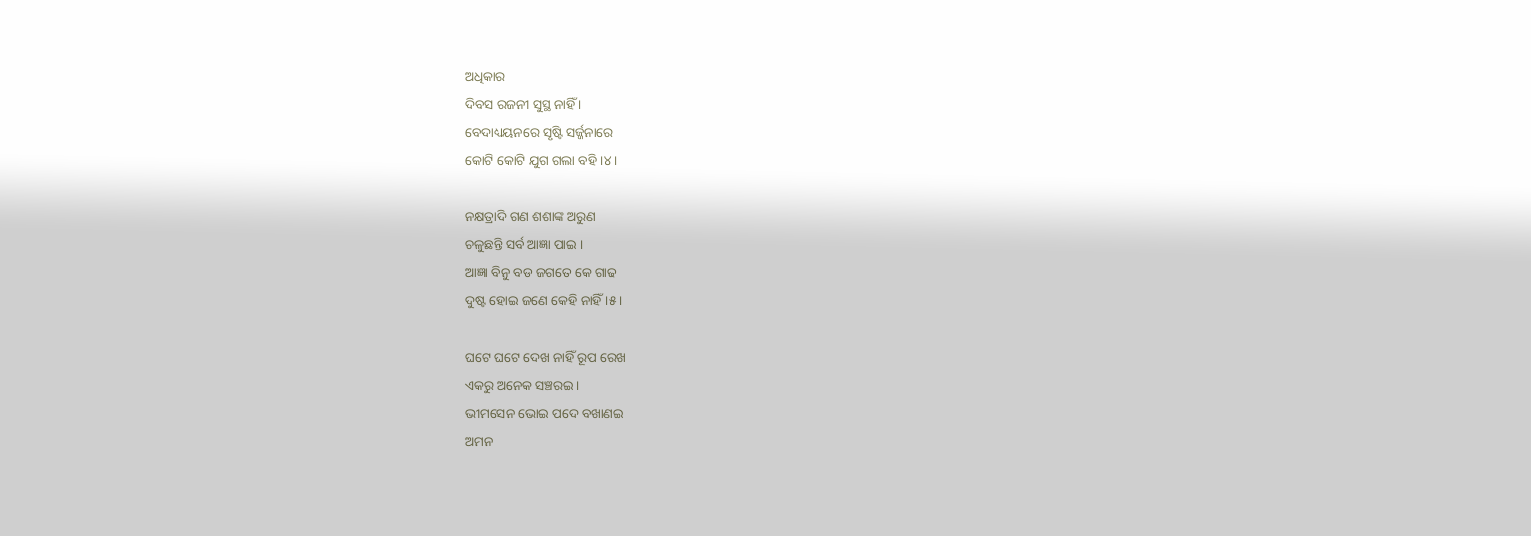ଅଧିକାର
ଦିବସ ରଜନୀ ସୁସ୍ଥ ନାହିଁ ।
ବେଦାଧ୍ୟୟନରେ ସୃଷ୍ଟି ସର୍ଜ୍ଜନାରେ
କୋଟି କୋଟି ଯୁଗ ଗଲା ବହି ।୪।

ନକ୍ଷତ୍ରାଦି ଗଣ ଶଶାଙ୍କ ଅରୁଣ
ଚଳୁଛନ୍ତି ସର୍ବ ଆଜ୍ଞା ପାଇ ।
ଆଜ୍ଞା ବିନୁ ବଡ ଜଗତେ କେ ଗାଢ
ଦୁଷ୍ଟ ହୋଇ ଜଣେ କେହି ନାହିଁ ।୫।

ଘଟେ ଘଟେ ଦେଖ ନାହିଁ ରୂପ ରେଖ
ଏକରୁ ଅନେକ ସଞ୍ଚରଇ ।
ଭୀମସେନ ଭୋଇ ପଦେ ବଖାଣଇ
ଅମନ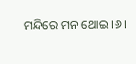ମନ୍ଦିରେ ମନ ଥୋଇ ।୬।